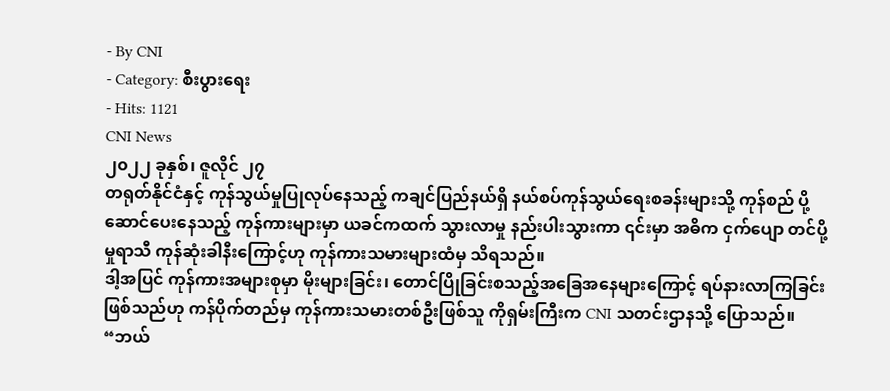- By CNI
- Category: စီးပွားရေး
- Hits: 1121
CNI News
၂၀၂၂ ခုနှစ်၊ ဇူလိုင် ၂၇
တရုတ်နိုင်ငံနှင့် ကုန်သွယ်မှုပြုလုပ်နေသည့် ကချင်ပြည်နယ်ရှိ နယ်စပ်ကုန်သွယ်ရေးစခန်းများသို့ ကုန်စည် ပို့ဆောင်ပေးနေသည့် ကုန်ကားများမှာ ယခင်ကထက် သွားလာမှု နည်းပါးသွားကာ ၎င်းမှာ အဓိက ငှက်ပျော တင်ပို့မှုရာသီ ကုန်ဆုံးခါနီးကြောင့်ဟု ကုန်ကားသမားများထံမှ သိရသည်။
ဒါ့အပြင် ကုန်ကားအများစုမှာ မိုးများခြင်း၊ တောင်ပြိုခြင်းစသည့်အခြေအနေများကြောင့် ရပ်နားလာကြခြင်း ဖြစ်သည်ဟု ကန်ပိုက်တည်မှ ကုန်ကားသမားတစ်ဦးဖြစ်သူ ကိုရှမ်းကြီးက CNI သတင်းဌာနသို့ ပြောသည်။
“ဘယ်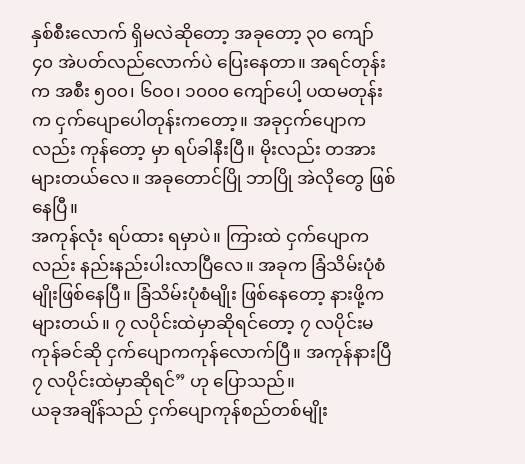နှစ်စီးလောက် ရှိမလဲဆိုတော့ အခုတော့ ၃၀ ကျော် ၄၀ အဲပတ်လည်လောက်ပဲ ပြေးနေတာ။ အရင်တုန်းက အစီး ၅၀၀၊ ၆၀၀၊ ၁၀၀၀ ကျော်ပေါ့ ပထမတုန်းက ငှက်ပျောပေါတုန်းကတော့။ အခုငှက်ပျောကလည်း ကုန်တော့ မှာ ရပ်ခါနီးပြီ။ မိုးလည်း တအားများတယ်လေ။ အခုတောင်ပြို ဘာပြို အဲလိုတွေ ဖြစ်နေပြီ။
အကုန်လုံး ရပ်ထား ရမှာပဲ။ ကြားထဲ ငှက်ပျောကလည်း နည်းနည်းပါးလာပြီလေ။ အခုက ခြံသိမ်းပုံစံမျိုးဖြစ်နေပြီ။ ခြံသိမ်းပုံစံမျိုး ဖြစ်နေတော့ နားဖို့ကများတယ်။ ၇ လပိုင်းထဲမှာဆိုရင်တော့ ၇ လပိုင်းမကုန်ခင်ဆို ငှက်ပျောကကုန်လောက်ပြီ။ အကုန်နားပြီ ၇ လပိုင်းထဲမှာဆိုရင်” ဟု ပြောသည်။
ယခုအချိန်သည် ငှက်ပျောကုန်စည်တစ်မျိုး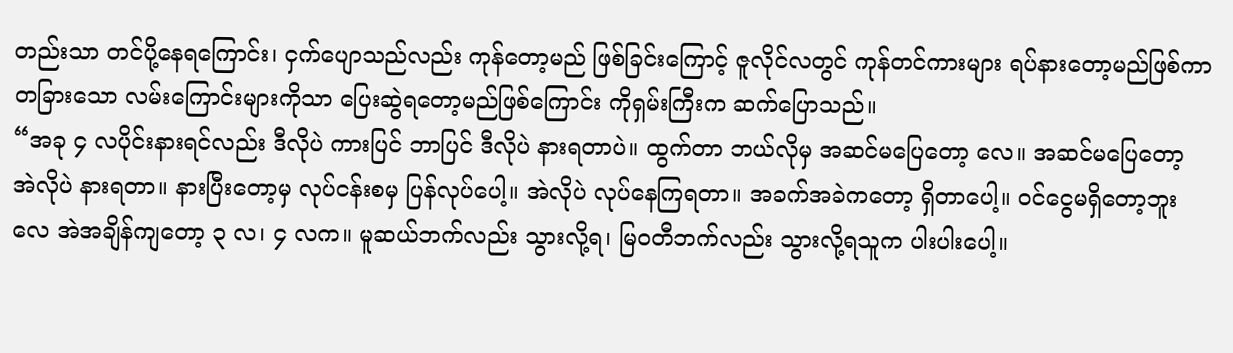တည်းသာ တင်ပို့နေရကြောင်း၊ ငှက်ပျောသည်လည်း ကုန်တော့မည် ဖြစ်ခြင်းကြောင့် ဇူလိုင်လတွင် ကုန်တင်ကားများ ရပ်နားတော့မည်ဖြစ်ကာ တခြားသော လမ်းကြောင်းများကိုသာ ပြေးဆွဲရတော့မည်ဖြစ်ကြောင်း ကိုရှမ်းကြီးက ဆက်ပြောသည်။
“အခု ၄ လပိုင်းနားရင်လည်း ဒီလိုပဲ ကားပြင် ဘာပြင် ဒီလိုပဲ နားရတာပဲ။ ထွက်တာ ဘယ်လိုမှ အဆင်မပြေတော့ လေ။ အဆင်မပြေတော့ အဲလိုပဲ နားရတာ။ နားပြီးတော့မှ လုပ်ငန်းစမှ ပြန်လုပ်ပေါ့။ အဲလိုပဲ လုပ်နေကြရတာ။ အခက်အခဲကတော့ ရှိတာပေါ့။ ဝင်ငွေမရှိတော့ဘူးလေ အဲအချိန်ကျတော့ ၃ လ၊ ၄ လက။ မူဆယ်ဘက်လည်း သွားလို့ရ၊ မြဝတီဘက်လည်း သွားလို့ရသူက ပါးပါးပေါ့။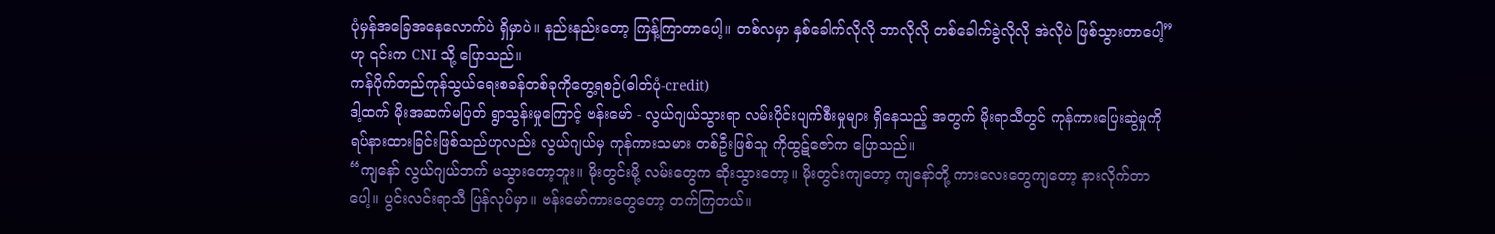ပုံမှန်အခြေအနေလောက်ပဲ ရှိမှာပဲ။ နည်းနည်းတော့ ကြန့်ကြာတာပေါ့။ တစ်လမှာ နှစ်ခေါက်လိုလို ဘာလိုလို တစ်ခေါက်ခွဲလိုလို အဲလိုပဲ ဖြစ်သွားတာပေါ့” ဟု ၎င်းက CNI သို့ ပြောသည်။
ကန်ပိုက်တည်ကုန်သွယ်ရေးစခန်တစ်ခုကိုတွေ့ရစဉ်(ဓါတ်ပုံ-credit)
ဒါ့ထက် မိုးအဆက်မပြတ် ရွာသွန်းမှုကြောင့် ဗန်းမော် - လွယ်ဂျယ်သွားရာ လမ်းပိုင်းပျက်စီးမှုများ ရှိနေသည့် အတွက် မိုးရာသီတွင် ကုန်ကားပြေးဆွဲမှုကို ရပ်နားထားခြင်းဖြစ်သည်ဟုလည်း လွယ်ဂျယ်မှ ကုန်ကားသမား တစ်ဦးဖြစ်သူ ကိုထွဋ်ဇော်က ပြောသည်။
“ကျနော် လွယ်ဂျယ်ဘက် မသွားတော့ဘူး။ မိုးတွင်းမို့ လမ်းတွေက ဆိုးသွားတော့။ မိုးတွင်းကျတော့ ကျနော်တို့ ကားလေးတွေကျတော့ နားလိုက်တာပေါ့။ ပွင်းလင်းရာသီ ပြန်လုပ်မှာ။ ဗန်းမော်ကားတွေတော့ တက်ကြတယ်။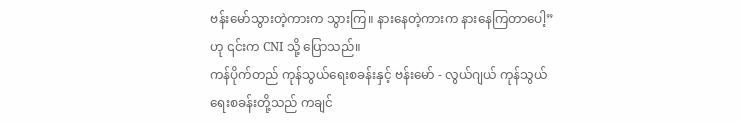ဗန်းမော်သွားတဲ့ကားက သွားကြ။ နားနေတဲ့ကားက နားနေကြတာပေါ့” ဟု ၎င်းက CNI သို့ ပြောသည်။
ကန်ပိုက်တည် ကုန်သွယ်ရေးစခန်းနှင့် ဗန်းမော် - လွယ်ဂျယ် ကုန်သွယ်ရေးစခန်းတို့သည် ကချင်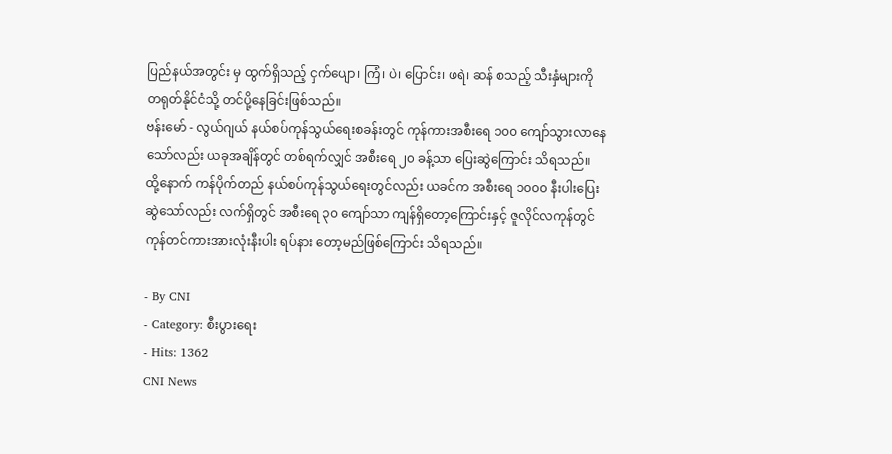ပြည်နယ်အတွင်း မှ ထွက်ရှိသည့် ငှက်ပျော၊ ကြံ၊ ပဲ၊ ပြောင်း၊ ဖရဲ၊ ဆန် စသည့် သီးနှံများကို တရုတ်နိုင်ငံသို့ တင်ပို့နေခြင်းဖြစ်သည်။
ဗန်းမော် - လွယ်ဂျယ် နယ်စပ်ကုန်သွယ်ရေးစခန်းတွင် ကုန်ကားအစီးရေ ၁၀၀ ကျော်သွားလာနေသော်လည်း ယခုအချိန်တွင် တစ်ရက်လျှင် အစီးရေ ၂၀ ခန့်သာ ပြေးဆွဲကြောင်း သိရသည်။
ထို့နောက် ကန်ပိုက်တည် နယ်စပ်ကုန်သွယ်ရေးတွင်လည်း ယခင်က အစီးရေ ၁၀၀၀ နီးပါးပြေးဆွဲသော်လည်း လက်ရှိတွင် အစီးရေ ၃၀ ကျော်သာ ကျန်ရှိတော့ကြောင်းနှင့် ဇူလိုင်လကုန်တွင် ကုန်တင်ကားအားလုံးနီးပါး ရပ်နား တော့မည်ဖြစ်ကြောင်း သိရသည်။

- By CNI
- Category: စီးပွားရေး
- Hits: 1362
CNI News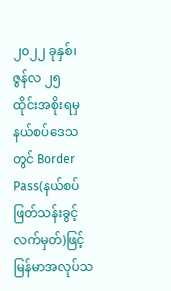၂၀၂၂ ခုနှစ်၊ ဇွန်လ ၂၅
ထိုင်းအစိုးရမှ နယ်စပ်ဒေသတွင် Border Pass(နယ်စပ်ဖြတ်သန်းခွင့် လက်မှတ်)ဖြင့် မြန်မာအလုပ်သ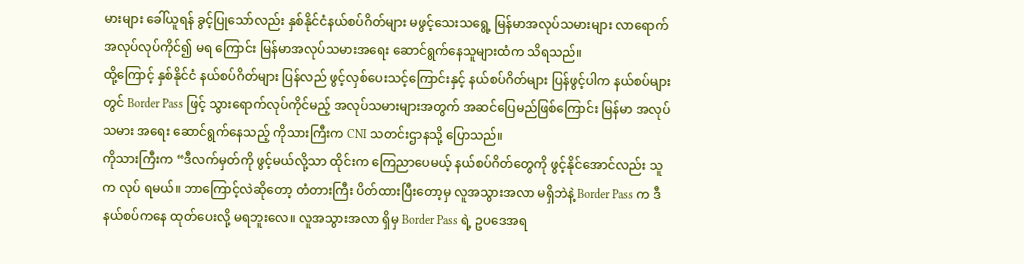မားများ ခေါ်ယူရန် ခွင့်ပြုသော်လည်း နှစ်နိုင်ငံနယ်စပ်ဂိတ်များ မဖွင့်သေးသရွေ့ မြန်မာအလုပ်သမားများ လာရောက် အလုပ်လုပ်ကိုင်၍ မရ ကြောင်း မြန်မာအလုပ်သမားအရေး ဆောင်ရွက်နေသူများထံက သိရသည်။
ထို့ကြောင့် နှစ်နိုင်ငံ နယ်စပ်ဂိတ်များ ပြန်လည် ဖွင့်လှစ်ပေးသင့်ကြောင်းနှင့် နယ်စပ်ဂိတ်များ ပြန်ဖွင့်ပါက နယ်စပ်များတွင် Border Pass ဖြင့် သွားရောက်လုပ်ကိုင်မည့် အလုပ်သမားများအတွက် အဆင်ပြေမည်ဖြစ်ကြောင်း မြန်မာ အလုပ်သမား အရေး ဆောင်ရွက်နေသည့် ကိုသားကြီးက CNI သတင်းဌာနသို့ ပြောသည်။
ကိုသားကြီးက “ဒီလက်မှတ်ကို ဖွင့်မယ်လို့သာ ထိုင်းက ကြေညာပေမယ့် နယ်စပ်ဂိတ်တွေကို ဖွင့်နိုင်အောင်လည်း သူက လုပ် ရမယ်။ ဘာကြောင့်လဲဆိုတော့ တံတားကြီး ပိတ်ထားပြီးတော့မှ လူအသွားအလာ မရှိဘဲနဲ့ Border Pass က ဒီနယ်စပ်ကနေ ထုတ်ပေးလို့ မရဘူးလေ။ လူအသွားအလာ ရှိမှ Border Pass ရဲ့ ဥပဒေအရ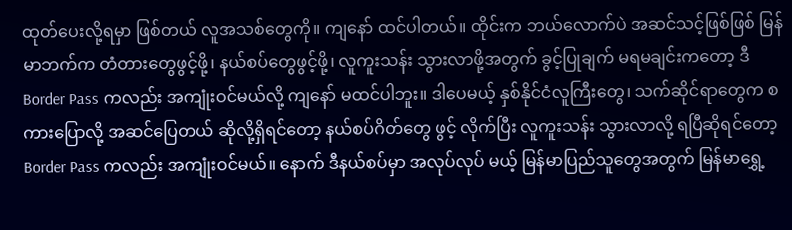ထုတ်ပေးလို့ရမှာ ဖြစ်တယ် လူအသစ်တွေကို။ ကျနော် ထင်ပါတယ်။ ထိုင်းက ဘယ်လောက်ပဲ အဆင်သင့်ဖြစ်ဖြစ် မြန်မာဘက်က တံတားတွေဖွင့်ဖို့၊ နယ်စပ်တွေဖွင့်ဖို့၊ လူကူးသန်း သွားလာဖို့အတွက် ခွင့်ပြုချက် မရမချင်းကတော့ ဒီ Border Pass ကလည်း အကျုံးဝင်မယ်လို့ ကျနော် မထင်ပါဘူး။ ဒါပေမယ့် နှစ်နိုင်ငံလူကြီးတွေ၊ သက်ဆိုင်ရာတွေက စကားပြောလို့ အဆင်ပြေတယ် ဆိုလို့ရှိရင်တော့ နယ်စပ်ဂိတ်တွေ ဖွင့် လိုက်ပြီး လူကူးသန်း သွားလာလို့ ရပြီဆိုရင်တော့ Border Pass ကလည်း အကျုံးဝင်မယ်။ နောက် ဒီနယ်စပ်မှာ အလုပ်လုပ် မယ့် မြန်မာပြည်သူတွေအတွက် မြန်မာရွှေ့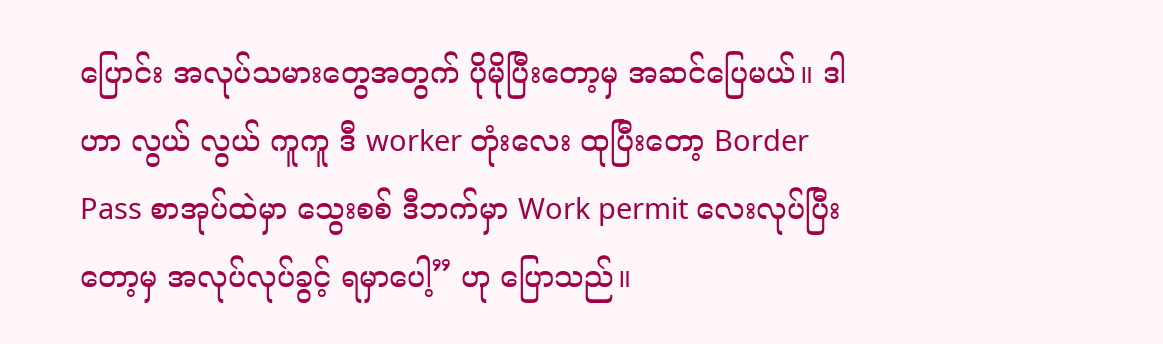ပြောင်း အလုပ်သမားတွေအတွက် ပိုမိုပြီးတော့မှ အဆင်ပြေမယ်။ ဒါဟာ လွယ် လွယ် ကူကူ ဒီ worker တုံးလေး ထုပြီးတော့ Border Pass စာအုပ်ထဲမှာ သွေးစစ် ဒီဘက်မှာ Work permit လေးလုပ်ပြီး တော့မှ အလုပ်လုပ်ခွင့် ရမှာပေါ့” ဟု ပြောသည်။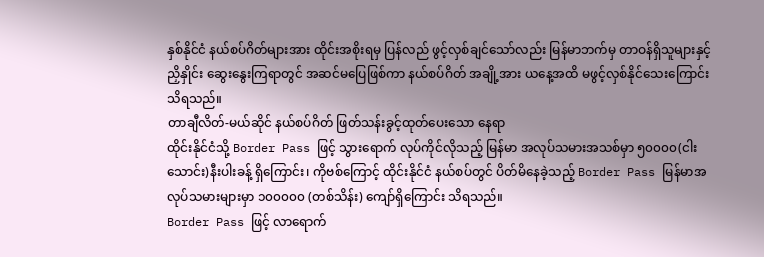နှစ်နိုင်ငံ နယ်စပ်ဂိတ်များအား ထိုင်းအစိုးရမှ ပြန်လည် ဖွင့်လှစ်ချင်သော်လည်း မြန်မာဘက်မှ တာဝန်ရှိသူများနှင့် ညှိနှိုင်း ဆွေးနွေးကြရာတွင် အဆင်မပြေဖြစ်ကာ နယ်စပ်ဂိတ် အချို့အား ယနေ့အထိ မဖွင့်လှစ်နိုင်သေးကြောင်း သိရသည်။
တာချီလိတ်-မယ်ဆိုင် နယ်စပ်ဂိတ် ဖြတ်သန်းခွင့်ထုတ်ပေးသော နေရာ
ထိုင်းနိုင်ငံသို့ Border Pass ဖြင့် သွားရောက် လုပ်ကိုင်လိုသည့် မြန်မာ အလုပ်သမားအသစ်မှာ ၅၀၀၀၀(ငါးသောင်း)နီးပါးခန့် ရှိကြောင်း၊ ကိုဗစ်ကြောင့် ထိုင်းနိုင်ငံ နယ်စပ်တွင် ပိတ်မိနေခဲ့သည့် Border Pass မြန်မာအလုပ်သမားများမှာ ၁၀၀၀၀၀ (တစ်သိန်း) ကျော်ရှိကြောင်း သိရသည်။
Border Pass ဖြင့် လာရောက်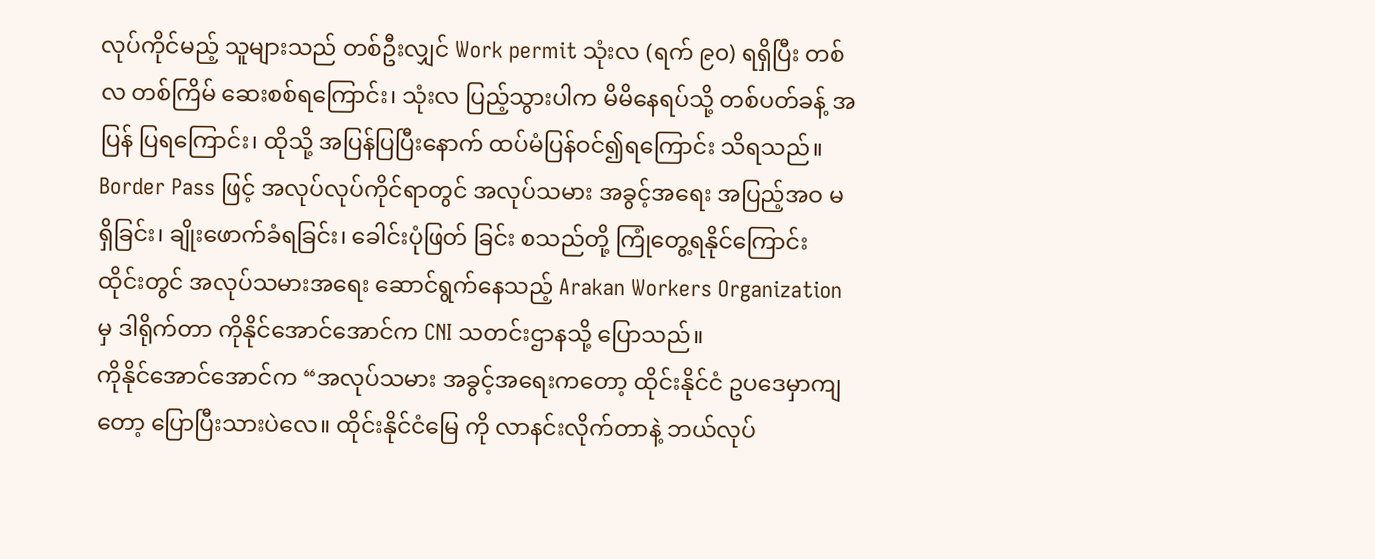လုပ်ကိုင်မည့် သူများသည် တစ်ဦးလျှင် Work permit သုံးလ (ရက် ၉၀) ရရှိပြီး တစ်လ တစ်ကြိမ် ဆေးစစ်ရကြောင်း၊ သုံးလ ပြည့်သွားပါက မိမိနေရပ်သို့ တစ်ပတ်ခန့် အပြန် ပြရကြောင်း၊ ထိုသို့ အပြန်ပြပြီးနောက် ထပ်မံပြန်ဝင်၍ရကြောင်း သိရသည်။
Border Pass ဖြင့် အလုပ်လုပ်ကိုင်ရာတွင် အလုပ်သမား အခွင့်အရေး အပြည့်အဝ မရှိခြင်း၊ ချိုးဖောက်ခံရခြင်း၊ ခေါင်းပုံဖြတ် ခြင်း စသည်တို့ ကြုံတွေ့ရနိုင်ကြောင်း ထိုင်းတွင် အလုပ်သမားအရေး ဆောင်ရွက်နေသည့် Arakan Workers Organization မှ ဒါရိုက်တာ ကိုနိုင်အောင်အောင်က CNI သတင်းဌာနသို့ ပြောသည်။
ကိုနိုင်အောင်အောင်က “အလုပ်သမား အခွင့်အရေးကတော့ ထိုင်းနိုင်ငံ ဥပဒေမှာကျတော့ ပြောပြီးသားပဲလေ။ ထိုင်းနိုင်ငံမြေ ကို လာနင်းလိုက်တာနဲ့ ဘယ်လုပ်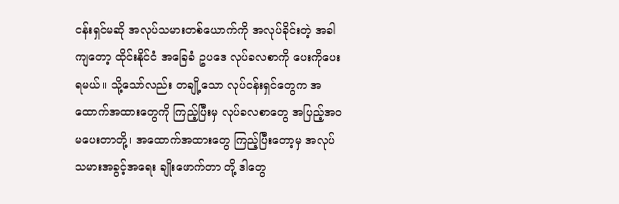ငန်းရှင်မဆို အလုပ်သမားတစ်ယောက်ကို အလုပ်ခိုင်းတဲ့ အခါကျတော့ ထိုင်းနိုင်ငံ အခြေခံ ဥပဒေ လုပ်ခလစာကို ပေးကိုပေးရမယ်။ သို့သော်လည်း တချို့သော လုပ်ငန်းရှင်တွေက အထောက်အထားတွေကို ကြည့်ပြီးမှ လုပ်ခလစာတွေ အပြည့်အဝ မပေးတာတို့၊ အထောက်အထားတွေ ကြည့်ပြီးတော့မှ အလုပ်သမားအခွင့်အရေး ချိုးဖောက်တာ တို့ ဒါတွေ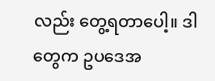လည်း တွေ့ရတာပေါ့။ ဒါတွေက ဥပဒေအ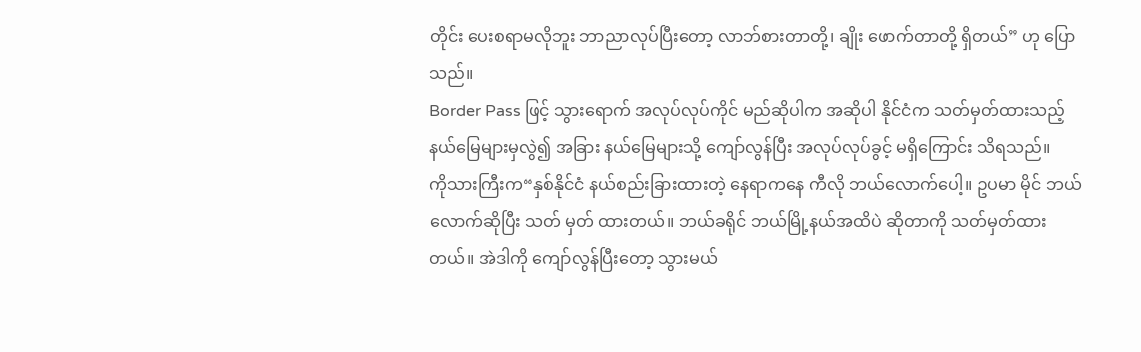တိုင်း ပေးစရာမလိုဘူး ဘာညာလုပ်ပြီးတော့ လာဘ်စားတာတို့၊ ချိုး ဖောက်တာတို့ ရှိတယ်” ဟု ပြောသည်။
Border Pass ဖြင့် သွားရောက် အလုပ်လုပ်ကိုင် မည်ဆိုပါက အဆိုပါ နိုင်ငံက သတ်မှတ်ထားသည့် နယ်မြေများမှလွဲ၍ အခြား နယ်မြေများသို့ ကျော်လွန်ပြီး အလုပ်လုပ်ခွင့် မရှိကြောင်း သိရသည်။
ကိုသားကြီးက“နှစ်နိုင်ငံ နယ်စည်းခြားထားတဲ့ နေရာကနေ ကီလို ဘယ်လောက်ပေါ့။ ဥပမာ မိုင် ဘယ်လောက်ဆိုပြီး သတ် မှတ် ထားတယ်။ ဘယ်ခရိုင် ဘယ်မြို့နယ်အထိပဲ ဆိုတာကို သတ်မှတ်ထားတယ်။ အဲဒါကို ကျော်လွန်ပြီးတော့ သွားမယ်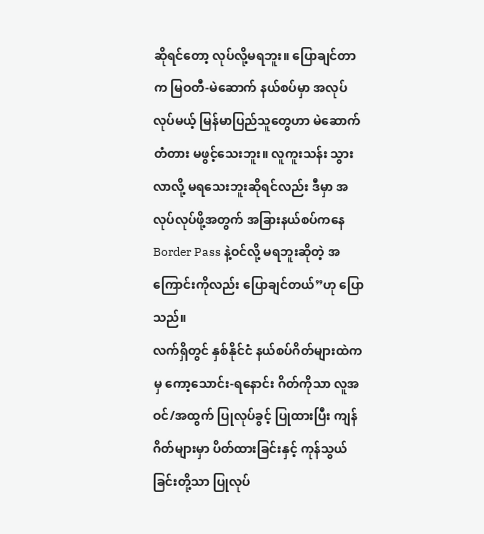ဆိုရင်တော့ လုပ်လို့မရဘူး။ ပြောချင်တာက မြဝတီ-မဲဆောက် နယ်စပ်မှာ အလုပ်လုပ်မယ့် မြန်မာပြည်သူတွေဟာ မဲဆောက် တံတား မဖွင့်သေးဘူး။ လူကူးသန်း သွားလာလို့ မရသေးဘူးဆိုရင်လည်း ဒီမှာ အလုပ်လုပ်ဖို့အတွက် အခြားနယ်စပ်ကနေ Border Pass နဲ့ဝင်လို့ မရဘူးဆိုတဲ့ အကြောင်းကိုလည်း ပြောချင်တယ်”ဟု ပြောသည်။
လက်ရှိတွင် နှစ်နိုင်ငံ နယ်စပ်ဂိတ်များထဲကမှ ကော့သောင်း-ရနောင်း ဂိတ်ကိုသာ လူအဝင်/အထွက် ပြုလုပ်ခွင့် ပြုထားပြီး ကျန်ဂိတ်များမှာ ပိတ်ထားခြင်းနှင့် ကုန်သွယ်ခြင်းတို့သာ ပြုလုပ်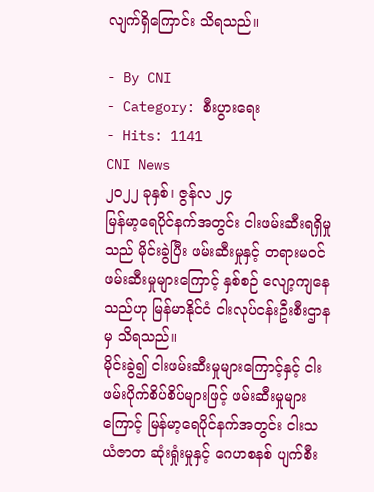လျက်ရှိကြောင်း သိရသည်။

- By CNI
- Category: စီးပွားရေး
- Hits: 1141
CNI News
၂၀၂၂ ခုနှစ်၊ ဇွန်လ ၂၄
မြန်မာ့ရေပိုင်နက်အတွင်း ငါးဖမ်းဆီးရရှိမှုသည် မိုင်းခွဲပြီး ဖမ်းဆီးမှုနှင့် တရားမဝင်ဖမ်းဆီးမှုများကြောင့် နှစ်စဉ် လျော့ကျနေ သည်ဟု မြန်မာနိုင်ငံ ငါးလုပ်ငန်းဦးစီးဌာနမှ သိရသည်။
မိုင်းခွဲ၍ ငါးဖမ်းဆီးမှုများကြောင့်နှင့် ငါးဖမ်းပိုက်စိပ်စိပ်များဖြင့် ဖမ်းဆီးမှုများကြောင့် မြန်မာ့ရေပိုင်နက်အတွင်း ငါးသယံဇာတ ဆုံးရှုံးမှုနှင့် ဂေဟစနစ် ပျက်စီး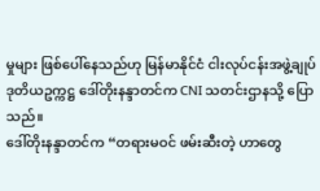မှုများ ဖြစ်ပေါ်နေသည်ဟု မြန်မာနိုင်ငံ ငါးလုပ်ငန်းအဖွဲ့ချုပ် ဒုတိယဥက္ကဋ္ဌ ဒေါ်တိုးနန္ဒာတင်က CNI သတင်းဌာနသို့ ပြောသည်။
ဒေါ်တိုးနန္ဒာတင်က “တရားမဝင် ဖမ်းဆီးတဲ့ ဟာတွေ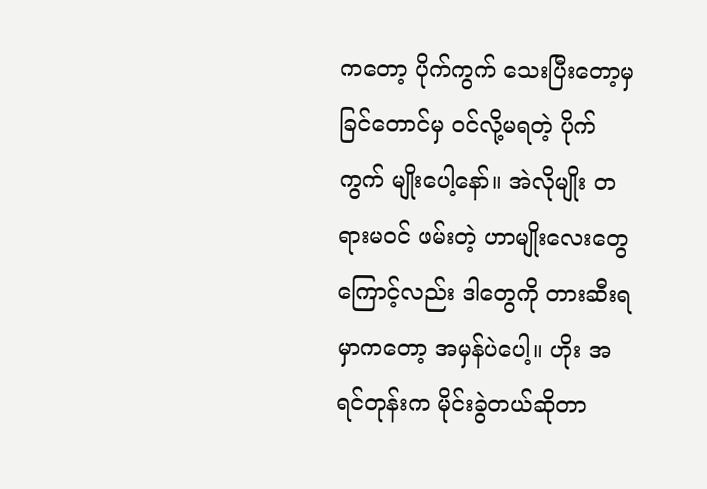ကတော့ ပိုက်ကွက် သေးပြီးတော့မှ ခြင်တောင်မှ ဝင်လို့မရတဲ့ ပိုက်ကွက် မျိုးပေါ့နော်။ အဲလိုမျိုး တရားမဝင် ဖမ်းတဲ့ ဟာမျိုးလေးတွေကြောင့်လည်း ဒါတွေကို တားဆီးရမှာကတော့ အမှန်ပဲပေါ့။ ဟိုး အရင်တုန်းက မိုင်းခွဲတယ်ဆိုတာ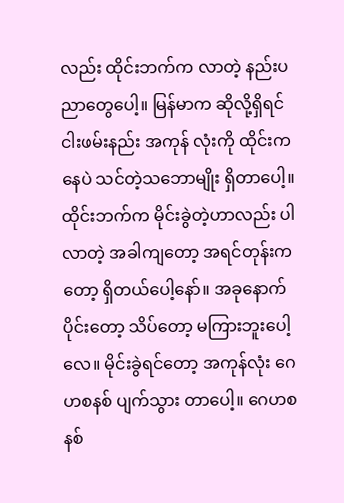လည်း ထိုင်းဘက်က လာတဲ့ နည်းပညာတွေပေါ့။ မြန်မာက ဆိုလို့ရှိရင် ငါးဖမ်းနည်း အကုန် လုံးကို ထိုင်းကနေပဲ သင်တဲ့သဘောမျိုး ရှိတာပေါ့။ ထိုင်းဘက်က မိုင်းခွဲတဲ့ဟာလည်း ပါလာတဲ့ အခါကျတော့ အရင်တုန်းက တော့ ရှိတယ်ပေါ့နော်။ အခုနောက်ပိုင်းတော့ သိပ်တော့ မကြားဘူးပေါ့လေ။ မိုင်းခွဲရင်တော့ အကုန်လုံး ဂေဟစနစ် ပျက်သွား တာပေါ့။ ဂေဟစနစ်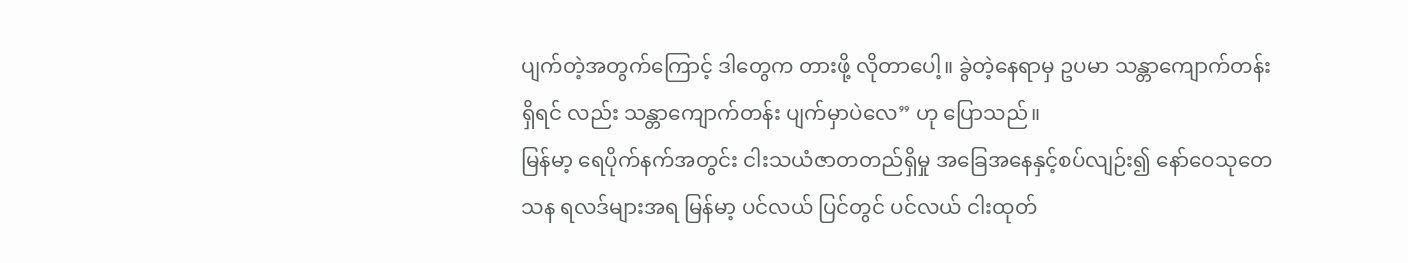ပျက်တဲ့အတွက်ကြောင့် ဒါတွေက တားဖို့ လိုတာပေါ့။ ခွဲတဲ့နေရာမှ ဥပမာ သန္တာကျောက်တန်း ရှိရင် လည်း သန္တာကျောက်တန်း ပျက်မှာပဲလေ” ဟု ပြောသည်။
မြန်မာ့ ရေပိုက်နက်အတွင်း ငါးသယံဇာတတည်ရှိမှု အခြေအနေနှင့်စပ်လျဉ်း၍ နော်ဝေသုတေသန ရလဒ်များအရ မြန်မာ့ ပင်လယ် ပြင်တွင် ပင်လယ် ငါးထုတ်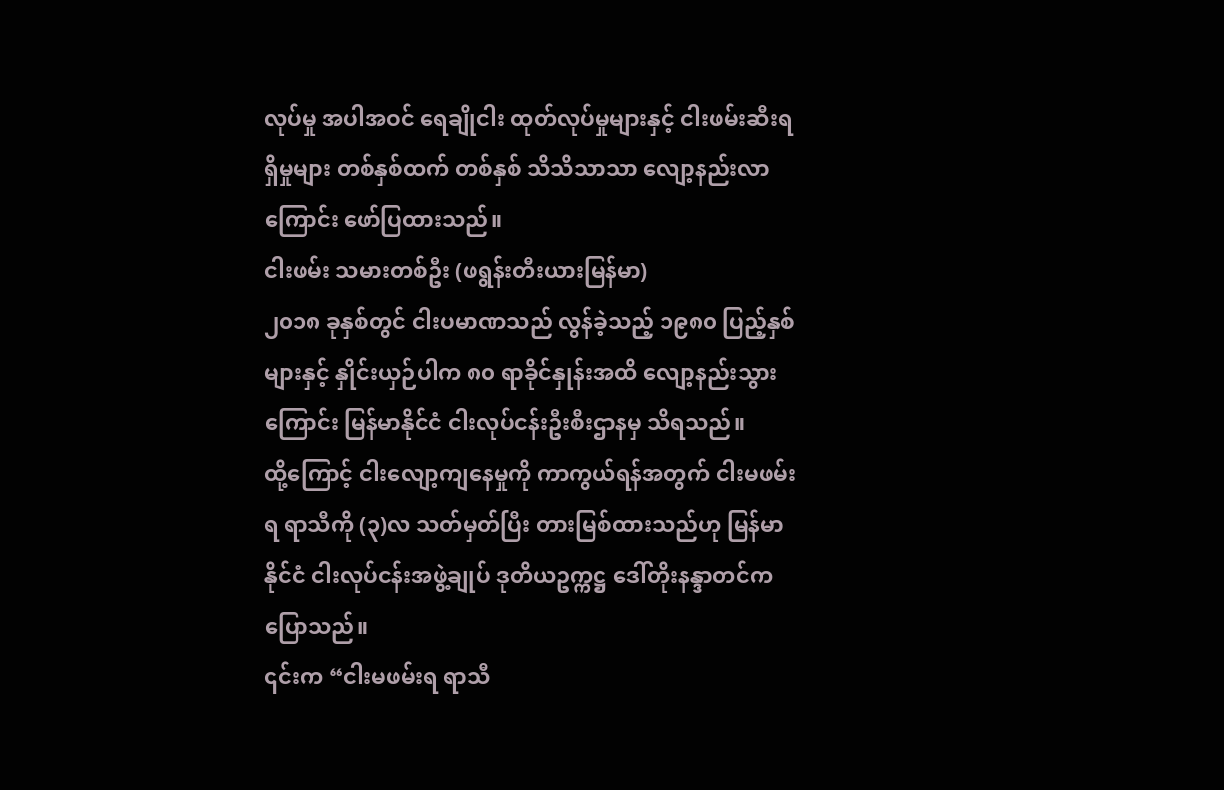လုပ်မှု အပါအဝင် ရေချိုငါး ထုတ်လုပ်မှုများနှင့် ငါးဖမ်းဆီးရရှိမှုများ တစ်နှစ်ထက် တစ်နှစ် သိသိသာသာ လျော့နည်းလာကြောင်း ဖော်ပြထားသည်။
ငါးဖမ်း သမားတစ်ဦး (ဖရွန်းတီးယားမြန်မာ)
၂၀၁၈ ခုနှစ်တွင် ငါးပမာဏသည် လွန်ခဲ့သည့် ၁၉၈၀ ပြည့်နှစ်များနှင့် နှိုင်းယှဉ်ပါက ၈၀ ရာခိုင်နှုန်းအထိ လျော့နည်းသွား ကြောင်း မြန်မာနိုင်ငံ ငါးလုပ်ငန်းဦးစီးဌာနမှ သိရသည်။
ထို့ကြောင့် ငါးလျော့ကျနေမှုကို ကာကွယ်ရန်အတွက် ငါးမဖမ်းရ ရာသီကို (၃)လ သတ်မှတ်ပြီး တားမြစ်ထားသည်ဟု မြန်မာနိုင်ငံ ငါးလုပ်ငန်းအဖွဲ့ချုပ် ဒုတိယဥက္ကဋ္ဌ ဒေါ်တိုးနန္ဒာတင်က ပြောသည်။
၎င်းက “ငါးမဖမ်းရ ရာသီ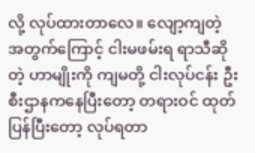လို့ လုပ်ထားတာလေ။ လျော့ကျတဲ့ အတွက်ကြောင့် ငါးမဖမ်းရ ရာသီဆိုတဲ့ ဟာမျိုးကို ကျမတို့ ငါးလုပ်ငန်း ဦးစီးဌာနကနေပြီးတော့ တရားဝင် ထုတ်ပြန်ပြီးတော့ လုပ်ရတာ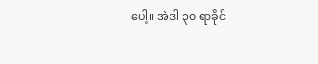ပေါ့။ အဲဒါ ၃၀ ရာခိုင်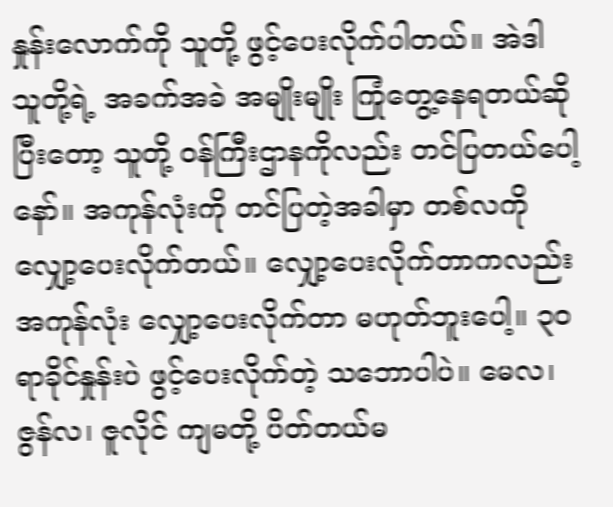နှုန်းလောက်ကို သူတို့ ဖွင့်ပေးလိုက်ပါတယ်။ အဲဒါ သူတို့ရဲ့ အခက်အခဲ အမျိုးမျိုး ကြုံတွေ့နေရတယ်ဆိုပြီးတော့ သူတို့ ဝန်ကြီးဌာနကိုလည်း တင်ပြတယ်ပေါ့နော်။ အကုန်လုံးကို တင်ပြတဲ့အခါမှာ တစ်လကို လျှော့ပေးလိုက်တယ်။ လျှော့ပေးလိုက်တာကလည်း အကုန်လုံး လျှော့ပေးလိုက်တာ မဟုတ်ဘူးပေါ့။ ၃၀ ရာခိုင်နှုန်းပဲ ဖွင့်ပေးလိုက်တဲ့ သဘောပါပဲ။ မေလ၊ ဇွန်လ၊ ဇူလိုင် ကျမတို့ ပိတ်တယ်မ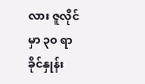လား ဇူလိုင်မှာ ၃၀ ရာခိုင်နှုန်း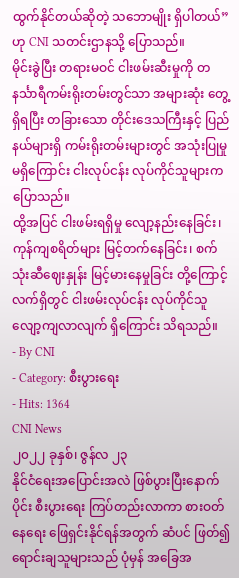ထွက်နိုင်တယ်ဆိုတဲ့ သဘောမျိုး ရှိပါတယ်” ဟု CNI သတင်းဌာနသို့ ပြောသည်။
မိုင်းခွဲပြီး တရားမဝင် ငါးဖမ်းဆီးမှုကို တနင်္သာရီကမ်းရိုးတမ်းတွင်သာ အများဆုံး တွေ့ရှိရပြီး တခြားသော တိုင်းဒေသကြီးနှင့် ပြည်နယ်များရှိ ကမ်းရိုးတမ်းများတွင် အသုံးပြုမှု မရှိကြောင်း ငါးလုပ်ငန်း လုပ်ကိုင်သူများက ပြောသည်။
ထို့အပြင် ငါးဖမ်းရရှိမှု လျော့နည်းနေခြင်း၊ ကုန်ကျစရိတ်များ မြင့်တက်နေခြင်း၊ စက်သုံးဆီဈေးနှုန်း မြင့်မားနေမှုခြင်း တို့ကြောင့် လက်ရှိတွင် ငါးဖမ်းလုပ်ငန်း လုပ်ကိုင်သူ လျော့ကျလာလျက် ရှိကြောင်း သိရသည်။
- By CNI
- Category: စီးပွားရေး
- Hits: 1364
CNI News
၂၀၂၂ ခုနှစ်၊ ဇွန်လ ၂၃
နိုင်ငံရေးအပြောင်းအလဲ ဖြစ်ပွားပြီးနောက်ပိုင်း စီးပွားရေး ကြပ်တည်းလာကာ စားဝတ်နေရေး ဖြေရှင်းနိုင်ရန်အတွက် ဆံပင် ဖြတ်၍ ရောင်းချသူများသည် ပုံမှန် အခြေအ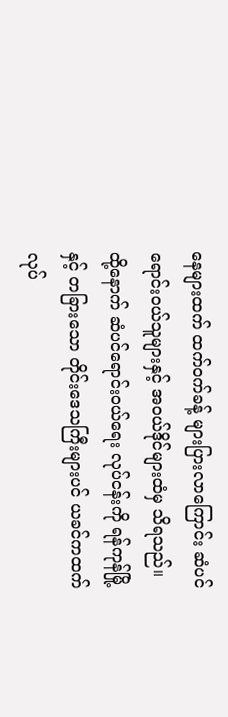နေများထက် ထက်ဝက်ခန့် များပြားလာကြောင်း ဆံပင်ရောင်းဝယ်သူများနှင့် အဝယ်ဒိုင်များထံမှ သိရသည်။
ထို့နောက် ဆံပင်ရောင်းဝယ်ရေး လုပ်ငန်းကို ရန်ကုန်မြို့နှင့် တခြားသော တိုင်းဒေသကြီးများပင် ယခင်ကထက် လုပ်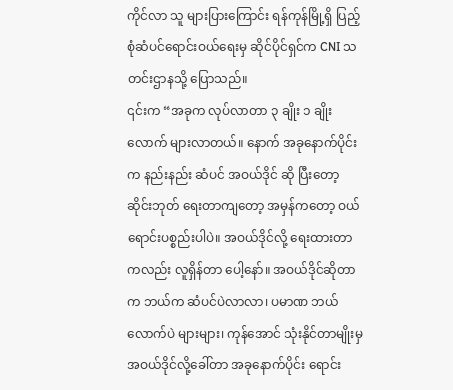ကိုင်လာ သူ များပြားကြောင်း ရန်ကုန်မြို့ရှိ ပြည့်စုံဆံပင်ရောင်းဝယ်ရေးမှ ဆိုင်ပိုင်ရှင်က CNI သတင်းဌာနသို့ ပြောသည်။
၎င်းက “အခုက လုပ်လာတာ ၃ ချိုး ၁ ချိုးလောက် များလာတယ်။ နောက် အခုနောက်ပိုင်းက နည်းနည်း ဆံပင် အဝယ်ဒိုင် ဆို ပြီးတော့ ဆိုင်းဘုတ် ရေးတာကျတော့ အမှန်ကတော့ ဝယ်ရောင်းပစ္စည်းပါပဲ။ အဝယ်ဒိုင်လို့ ရေးထားတာကလည်း လူရှိန်တာ ပေါ့နော်။ အဝယ်ဒိုင်ဆိုတာက ဘယ်က ဆံပင်ပဲလာလာ၊ ပမာဏ ဘယ်လောက်ပဲ များများ၊ ကုန်အောင် သုံးနိုင်တာမျိုးမှ အဝယ်ဒိုင်လို့ခေါ်တာ အခုနောက်ပိုင်း ရောင်း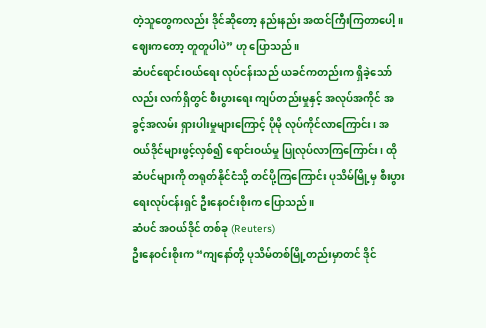တဲ့သူတွေကလည်း ဒိုင်ဆိုတော့ နည်းနည်း အထင်ကြီးကြတာပေါ့။ ဈေးကတော့ တူတူပါပဲ” ဟု ပြောသည်။
ဆံပင်ရောင်းဝယ်ရေး လုပ်ငန်းသည် ယခင်ကတည်းက ရှိခဲ့သော်လည်း လက်ရှိတွင် စီးပွားရေး ကျပ်တည်းမှုနှင့် အလုပ်အကိုင် အခွင့်အလမ်း ရှားပါးမှုများကြောင့် ပိုမို လုပ်ကိုင်လာကြောင်း၊ အဝယ်ဒိုင်များဖွင့်လှစ်၍ ရောင်းဝယ်မှု ပြုလုပ်လာကြကြောင်း၊ ထိုဆံပင်များကို တရုတ်နိုင်ငံသို့ တင်ပို့ကြကြောင်း ပုသိမ်မြို့မှ စီးပွားရေးလုပ်ငန်းရှင် ဦးနေဝင်းစိုးက ပြောသည်။
ဆံပင် အဝယ်ဒိုင် တစ်ခု (Reuters)
ဦးနေဝင်းစိုးက “ကျနော်တို့ ပုသိမ်တစ်မြို့တည်းမှာတင် ဒိုင်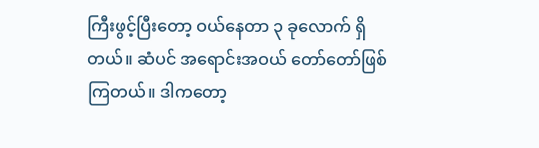ကြီးဖွင့်ပြီးတော့ ဝယ်နေတာ ၃ ခုလောက် ရှိတယ်။ ဆံပင် အရောင်းအဝယ် တော်တော်ဖြစ်ကြတယ်။ ဒါကတော့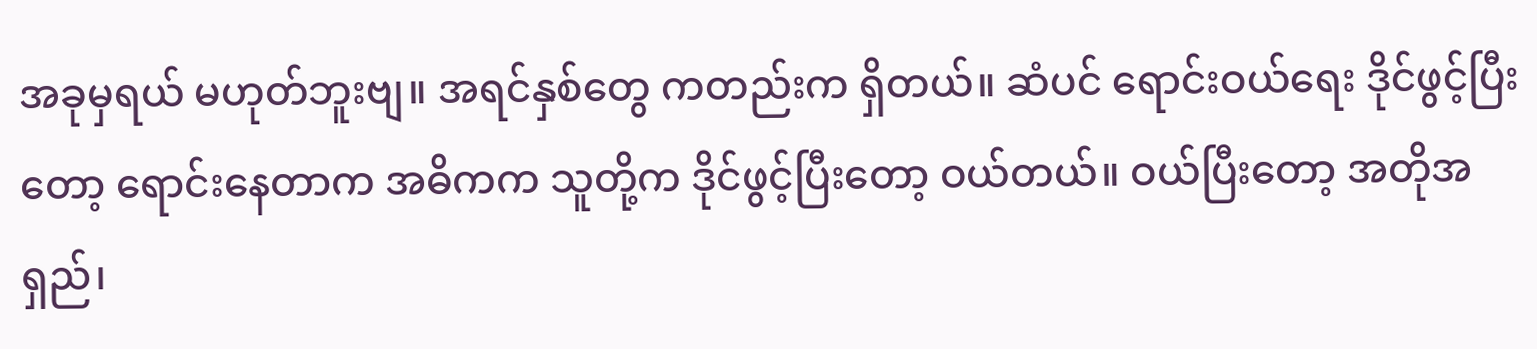အခုမှရယ် မဟုတ်ဘူးဗျ။ အရင်နှစ်တွေ ကတည်းက ရှိတယ်။ ဆံပင် ရောင်းဝယ်ရေး ဒိုင်ဖွင့်ပြီးတော့ ရောင်းနေတာက အဓိကက သူတို့က ဒိုင်ဖွင့်ပြီးတော့ ဝယ်တယ်။ ဝယ်ပြီးတော့ အတိုအရှည်၊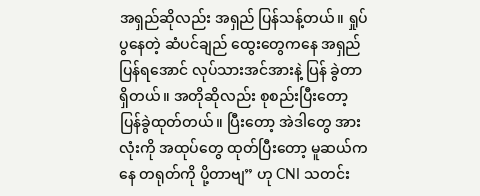အရှည်ဆိုလည်း အရှည် ပြန်သန့်တယ်။ ရှုပ်ပွနေတဲ့ ဆံပင်ချည် ထွေးတွေကနေ အရှည်ပြန်ရအောင် လုပ်သားအင်အားနဲ့ ပြန် ခွဲတာရှိတယ်။ အတိုဆိုလည်း စုစည်းပြီးတော့ ပြန်ခွဲထုတ်တယ်။ ပြီးတော့ အဲဒါတွေ အားလုံးကို အထုပ်တွေ ထုတ်ပြီးတော့ မူဆယ်ကနေ တရုတ်ကို ပို့တာဗျ” ဟု CNI သတင်း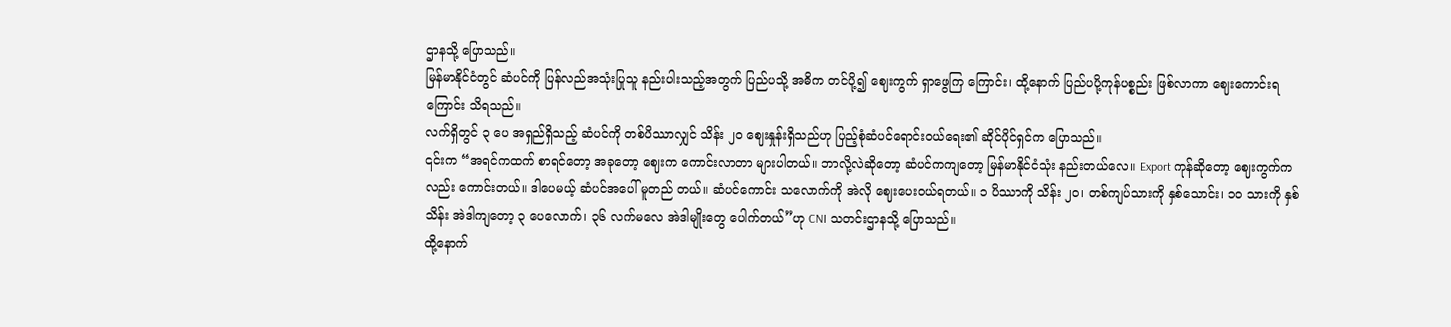ဌာနသို့ ပြောသည်။
မြန်မာနိုင်ငံတွင် ဆံပင်ကို ပြန်လည်အသုံးပြုသူ နည်းပါးသည့်အတွက် ပြည်ပသို့ အဓိက တင်ပို့၍ ဈေးကွက် ရှာဖွေကြ ကြောင်း၊ ထို့နောက် ပြည်ပပို့ကုန်ပစ္စည်း ဖြစ်လာကာ ဈေးကောင်းရကြောင်း သိရသည်။
လက်ရှိတွင် ၃ ပေ အရှည်ရှိသည့် ဆံပင်ကို တစ်ပိဿာလျှင် သိန်း ၂၀ ဈေးနှုန်းရှိသည်ဟု ပြည့်စုံဆံပင်ရောင်းဝယ်ရေး၏ ဆိုင်ပိုင်ရှင်က ပြောသည်။
၎င်းက “အရင်ကထက် စာရင်တော့ အခုတော့ ဈေးက ကောင်းလာတာ များပါတယ်။ ဘာလို့လဲဆိုတော့ ဆံပင်ကကျတော့ မြန်မာနိုင်ငံသုံး နည်းတယ်လေ။ Export ကုန်ဆိုတော့ ဈေးကွက်ကလည်း ကောင်းတယ်။ ဒါပေမယ့် ဆံပင်အပေါ် မူတည် တယ်။ ဆံပင်ကောင်း သလောက်ကို အဲလို ဈေးပေးဝယ်ရတယ်။ ၁ ပိဿာကို သိန်း ၂၀၊ တစ်ကျပ်သားကို နှစ်သောင်း၊ ၁၀ သားကို နှစ်သိန်း အဲဒါကျတော့ ၃ ပေလောက်၊ ၃၆ လက်မလေ အဲဒါမျိုးတွေ ပေါက်တယ်”ဟု CNI သတင်းဌာနသို့ ပြောသည်။
ထို့နောက်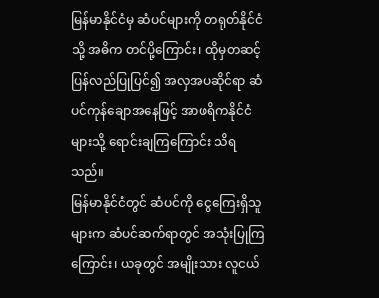မြန်မာနိုင်ငံမှ ဆံပင်များကို တရုတ်နိုင်ငံသို့ အဓိက တင်ပို့ကြောင်း၊ ထိုမှတဆင့် ပြန်လည်ပြုပြင်၍ အလှအပဆိုင်ရာ ဆံပင်ကုန်ချောအနေဖြင့် အာဖရိကနိုင်ငံများသို့ ရောင်းချကြကြောင်း သိရသည်။
မြန်မာနိုင်ငံတွင် ဆံပင်ကို ငွေကြေးရှိသူများက ဆံပင်ဆက်ရာတွင် အသုံးပြုကြကြောင်း၊ ယခုတွင် အမျိုးသား လူငယ်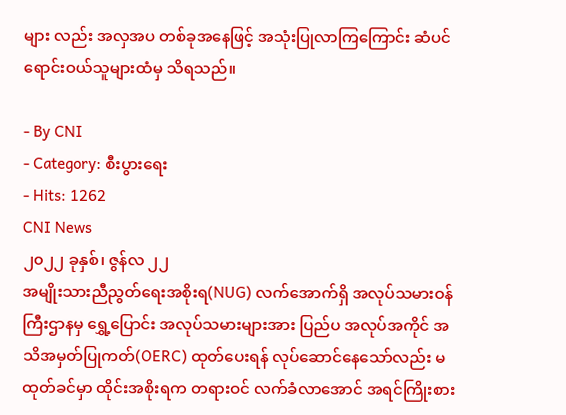များ လည်း အလှအပ တစ်ခုအနေဖြင့် အသုံးပြုလာကြကြောင်း ဆံပင်ရောင်းဝယ်သူများထံမှ သိရသည်။

- By CNI
- Category: စီးပွားရေး
- Hits: 1262
CNI News
၂၀၂၂ ခုနှစ်၊ ဇွန်လ ၂၂
အမျိုးသားညီညွတ်ရေးအစိုးရ(NUG) လက်အောက်ရှိ အလုပ်သမားဝန်ကြီးဌာနမှ ရွှေ့ပြောင်း အလုပ်သမားများအား ပြည်ပ အလုပ်အကိုင် အသိအမှတ်ပြုကတ်(OERC) ထုတ်ပေးရန် လုပ်ဆောင်နေသော်လည်း မထုတ်ခင်မှာ ထိုင်းအစိုးရက တရားဝင် လက်ခံလာအောင် အရင်ကြိုးစား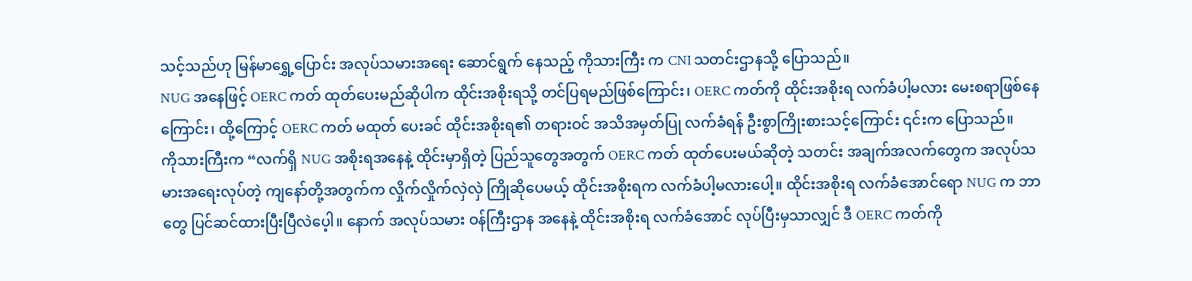သင့်သည်ဟု မြန်မာရွှေ့ပြောင်း အလုပ်သမားအရေး ဆောင်ရွက် နေသည့် ကိုသားကြီး က CNI သတင်းဌာနသို့ ပြောသည်။
NUG အနေဖြင့် OERC ကတ် ထုတ်ပေးမည်ဆိုပါက ထိုင်းအစိုးရသို့ တင်ပြရမည်ဖြစ်ကြောင်း၊ OERC ကတ်ကို ထိုင်းအစိုးရ လက်ခံပါ့မလား မေးစရာဖြစ်နေကြောင်း၊ ထို့ကြောင့် OERC ကတ် မထုတ် ပေးခင် ထိုင်းအစိုးရ၏ တရားဝင် အသိအမှတ်ပြု လက်ခံရန် ဦးစွာကြိုးစားသင့်ကြောင်း ၎င်းက ပြောသည်။
ကိုသားကြီးက “လက်ရှိ NUG အစိုးရအနေနဲ့ ထိုင်းမှာရှိတဲ့ ပြည်သူတွေအတွက် OERC ကတ် ထုတ်ပေးမယ်ဆိုတဲ့ သတင်း အချက်အလက်တွေက အလုပ်သမားအရေးလုပ်တဲ့ ကျနော်တို့အတွက်က လှိုက်လှိုက်လှဲလှဲ ကြိုဆိုပေမယ့် ထိုင်းအစိုးရက လက်ခံပါ့မလားပေါ့။ ထိုင်းအစိုးရ လက်ခံအောင်ရော NUG က ဘာတွေ ပြင်ဆင်ထားပြီးပြီလဲပေ့ါ။ နောက် အလုပ်သမား ဝန်ကြီးဌာန အနေနဲ့ ထိုင်းအစိုးရ လက်ခံအောင် လုပ်ပြီးမှသာလျှင် ဒီ OERC ကတ်ကို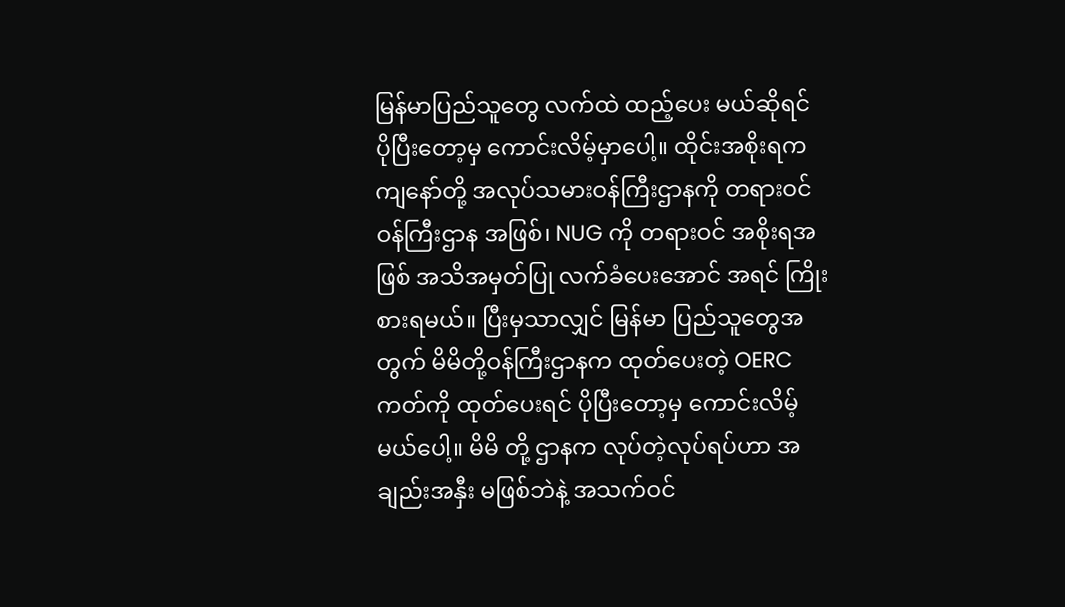မြန်မာပြည်သူတွေ လက်ထဲ ထည့်ပေး မယ်ဆိုရင် ပိုပြီးတော့မှ ကောင်းလိမ့်မှာပေါ့။ ထိုင်းအစိုးရက ကျနော်တို့ အလုပ်သမားဝန်ကြီးဌာနကို တရားဝင် ဝန်ကြီးဌာန အဖြစ်၊ NUG ကို တရားဝင် အစိုးရအဖြစ် အသိအမှတ်ပြု လက်ခံပေးအောင် အရင် ကြိုးစားရမယ်။ ပြီးမှသာလျှင် မြန်မာ ပြည်သူတွေအတွက် မိမိတို့ဝန်ကြီးဌာနက ထုတ်ပေးတဲ့ OERC ကတ်ကို ထုတ်ပေးရင် ပိုပြီးတော့မှ ကောင်းလိမ့်မယ်ပေါ့။ မိမိ တို့ ဌာနက လုပ်တဲ့လုပ်ရပ်ဟာ အချည်းအနှီး မဖြစ်ဘဲနဲ့ အသက်ဝင်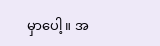မှာပေါ့။ အ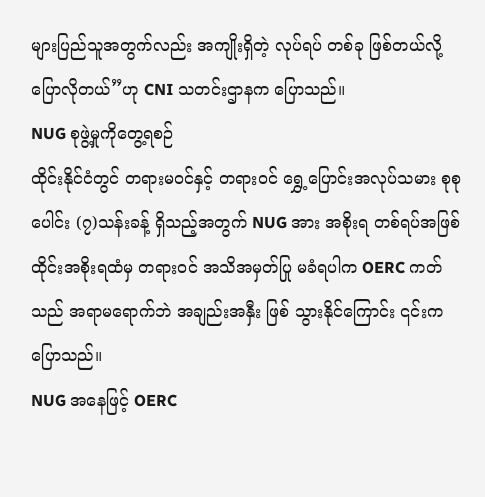များပြည်သူအတွက်လည်း အကျိုးရှိတဲ့ လုပ်ရပ် တစ်ခု ဖြစ်တယ်လို့ ပြောလိုတယ်”ဟု CNI သတင်းဌာနက ပြောသည်။
NUG စုဖွဲ့မှုကိုတွေ့ရစဉ်
ထိုင်းနိုင်ငံတွင် တရားမဝင်နှင့် တရားဝင် ရွှေ့ပြောင်းအလုပ်သမား စုစုပေါင်း (၇)သန်းခန့် ရှိသည့်အတွက် NUG အား အစိုးရ တစ်ရပ်အဖြစ် ထိုင်းအစိုးရထံမှ တရားဝင် အသိအမှတ်ပြု မခံရပါက OERC ကတ်သည် အရာမရောက်ဘဲ အချည်းအနှီး ဖြစ် သွားနိုင်ကြောင်း ၎င်းက ပြောသည်။
NUG အနေဖြင့် OERC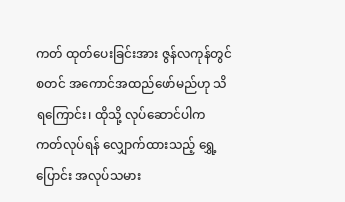ကတ် ထုတ်ပေးခြင်းအား ဇွန်လကုန်တွင် စတင် အကောင်အထည်ဖော်မည်ဟု သိရကြောင်း၊ ထိုသို့ လုပ်ဆောင်ပါက ကတ်လုပ်ရန် လျှောက်ထားသည့် ရွှေ့ပြောင်း အလုပ်သမား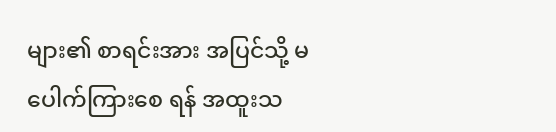များ၏ စာရင်းအား အပြင်သို့ မပေါက်ကြားစေ ရန် အထူးသ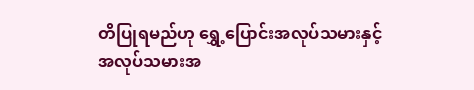တိပြုရမည်ဟု ရွှေ့ပြောင်းအလုပ်သမားနှင့် အလုပ်သမားအ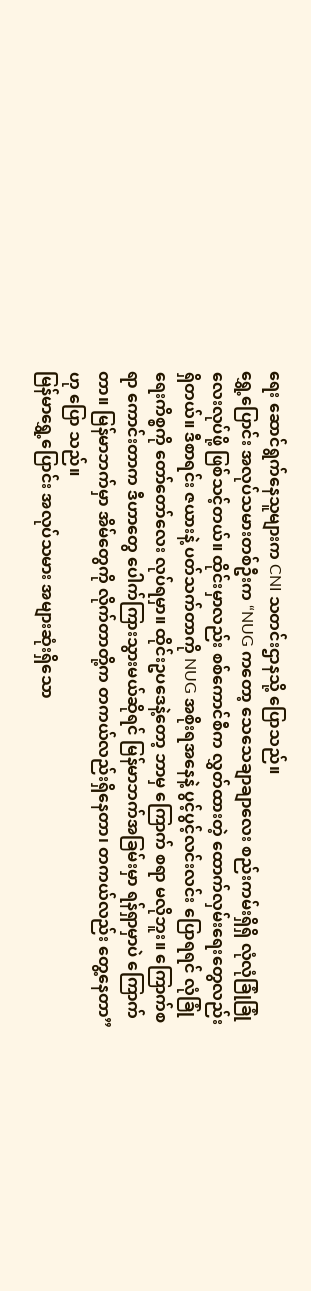ရေး ဆောင်ရွက်နေသူများက CNI သတင်းဌာနသို့ ပြောသည်။
ရွှေ့ပြောင်း အလုပ်သမားတစ်ဦးက “NUG ကတော့ သေသေချာချာလေး စည်းကမ်းရှိရှိ လုံလုံခြုံခြုံလေးလုပ်ဖို့ ဖြစ်သင့်တယ်။ ထိုင်းမှာလည်း စစ်ကောင်စီက လွှတ်ထားတဲ့ ထောက်လှမ်းရေးတွေလည်း ရှိတယ်။ ဒီစာရင်း ဇယားနဲ့ ပတ်သက်တာကို NUG အစိုးရအနေနဲ့ ပွင့်ပွင့်လင်းလင်း ပြောရရင် လုံခြုံရေးကိစ္စကို တော်တော်လေး လုပ်ရမှာ။ ထိုင်းဥပဒေနဲ့တော့ ဘာမှ ကြောက် စရာ မလိုဘူး။ ကြောက်စရာ ကောင်းတာက ဒီဟာတွေ ပေါက်ကြားသွားမယ်ဆိုရင် မြန်မာဘက်အခြမ်းမှာ ရန်ရှာမှာပဲ ကြောက်တာ။ မြန်မာဘက်မှာ အိမ်တွေကို လိုက်တာတို့က တကယ်လည်းရှိနေတာ၊ တကယ်လည်း တွေ့နေတာ” ဟု ပြော သည်။
မြန်မာရွှေ့ပြောင်း အလုပ်သမား အများဆုံးရှိသော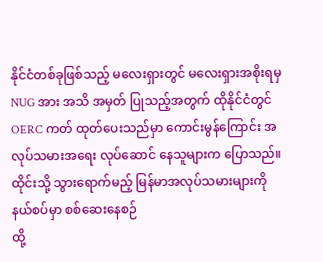နိုင်ငံတစ်ခုဖြစ်သည့် မလေးရှားတွင် မလေးရှားအစိုးရမှ NUG အား အသိ အမှတ် ပြုသည့်အတွက် ထိုနိုင်ငံတွင် OERC ကတ် ထုတ်ပေးသည်မှာ ကောင်းမွန်ကြောင်း အလုပ်သမားအရေး လုပ်ဆောင် နေသူများက ပြောသည်။
ထိုင်းသို့ သွားရောက်မည့် မြန်မာအလုပ်သမားများကို နယ်စပ်မှာ စစ်ဆေးနေစဉ်
ထို့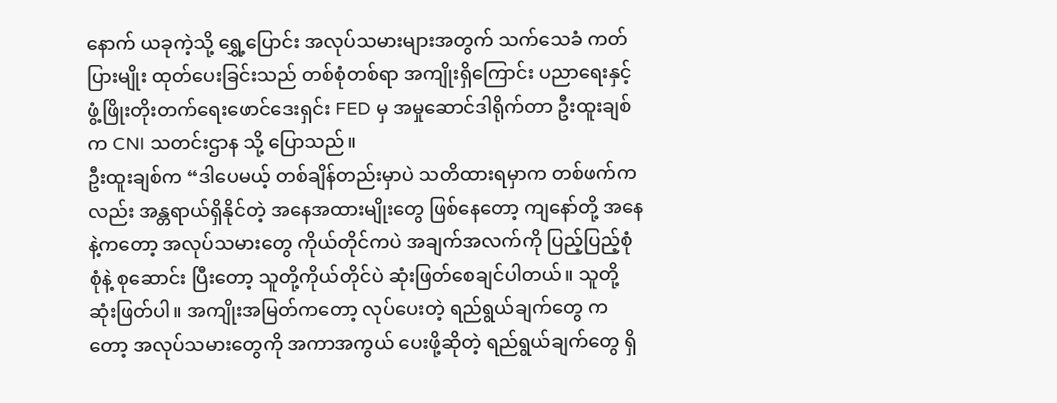နောက် ယခုကဲ့သို့ ရွှေ့ပြောင်း အလုပ်သမားများအတွက် သက်သေခံ ကတ်ပြားမျိုး ထုတ်ပေးခြင်းသည် တစ်စုံတစ်ရာ အကျိုးရှိကြောင်း ပညာရေးနှင့်ဖွံ့ဖြိုးတိုးတက်ရေးဖောင်ဒေးရှင်း FED မှ အမှုဆောင်ဒါရိုက်တာ ဦးထူးချစ်က CNI သတင်းဌာန သို့ ပြောသည်။
ဦးထူးချစ်က “ဒါပေမယ့် တစ်ချိန်တည်းမှာပဲ သတိထားရမှာက တစ်ဖက်ကလည်း အန္တရာယ်ရှိနိုင်တဲ့ အနေအထားမျိုးတွေ ဖြစ်နေတော့ ကျနော်တို့ အနေနဲ့ကတော့ အလုပ်သမားတွေ ကိုယ်တိုင်ကပဲ အချက်အလက်ကို ပြည့်ပြည့်စုံစုံနဲ့ စုဆောင်း ပြီးတော့ သူတို့ကိုယ်တိုင်ပဲ ဆုံးဖြတ်စေချင်ပါတယ်။ သူတို့ဆုံးဖြတ်ပါ။ အကျိုးအမြတ်ကတော့ လုပ်ပေးတဲ့ ရည်ရွယ်ချက်တွေ ကတော့ အလုပ်သမားတွေကို အကာအကွယ် ပေးဖို့ဆိုတဲ့ ရည်ရွယ်ချက်တွေ ရှိ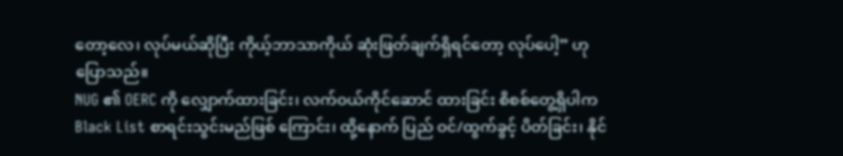တော့လေ၊ လုပ်မယ်ဆိုပြီး ကိုယ့်ဘာသာကိုယ် ဆုံးဖြတ်ချက်ရှိရင်တော့ လုပ်ပေါ့” ဟု ပြောသည်။
NUG ၏ OERC ကို လျှောက်ထားခြင်း၊ လက်ဝယ်ကိုင်ဆောင် ထားခြင်း စိစစ်တွေ့ရှိပါက Black List စာရင်းသွင်းမည်ဖြစ် ကြောင်း၊ ထို့နောက် ပြည် ဝင်/ထွက်ခွင့် ပိတ်ခြင်း၊ နိုင်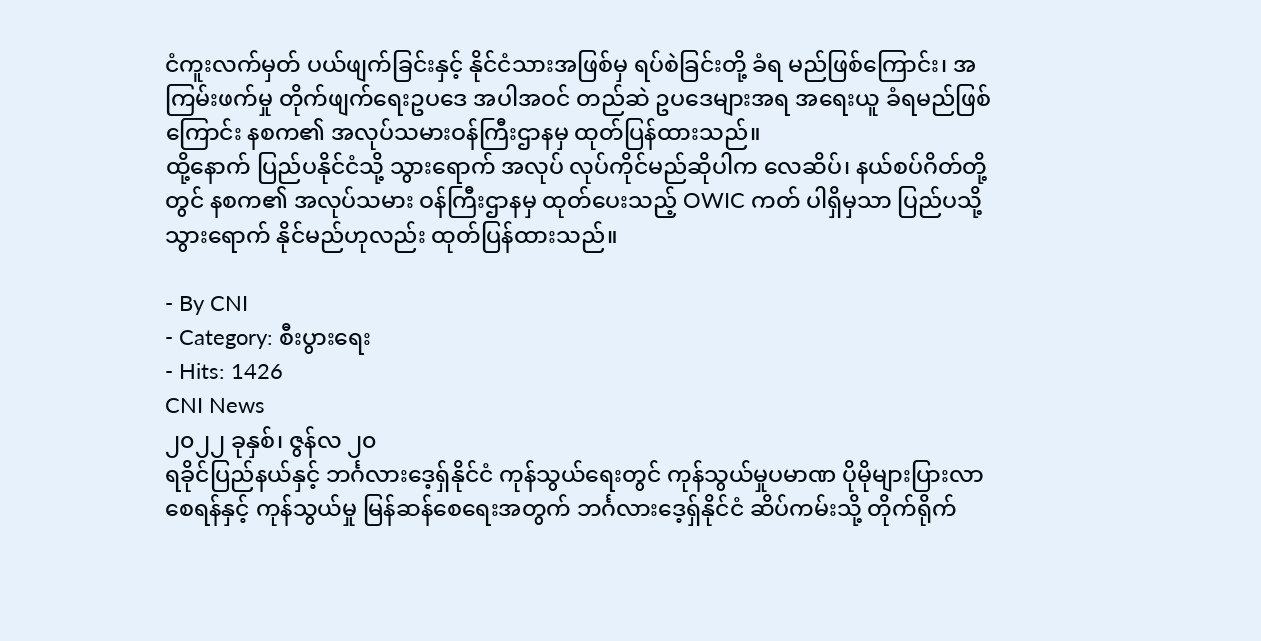ငံကူးလက်မှတ် ပယ်ဖျက်ခြင်းနှင့် နိုင်ငံသားအဖြစ်မှ ရပ်စဲခြင်းတို့ ခံရ မည်ဖြစ်ကြောင်း၊ အကြမ်းဖက်မှု တိုက်ဖျက်ရေးဥပဒေ အပါအဝင် တည်ဆဲ ဥပဒေများအရ အရေးယူ ခံရမည်ဖြစ်ကြောင်း နစက၏ အလုပ်သမားဝန်ကြီးဌာနမှ ထုတ်ပြန်ထားသည်။
ထို့နောက် ပြည်ပနိုင်ငံသို့ သွားရောက် အလုပ် လုပ်ကိုင်မည်ဆိုပါက လေဆိပ်၊ နယ်စပ်ဂိတ်တို့တွင် နစက၏ အလုပ်သမား ဝန်ကြီးဌာနမှ ထုတ်ပေးသည့် OWIC ကတ် ပါရှိမှသာ ပြည်ပသို့ သွားရောက် နိုင်မည်ဟုလည်း ထုတ်ပြန်ထားသည်။

- By CNI
- Category: စီးပွားရေး
- Hits: 1426
CNI News
၂၀၂၂ ခုနှစ်၊ ဇွန်လ ၂၀
ရခိုင်ပြည်နယ်နှင့် ဘင်္ဂလားဒေ့ရှ်နိုင်ငံ ကုန်သွယ်ရေးတွင် ကုန်သွယ်မှုပမာဏ ပိုမိုများပြားလာစေရန်နှင့် ကုန်သွယ်မှု မြန်ဆန်စေရေးအတွက် ဘင်္ဂလားဒေ့ရှ်နိုင်ငံ ဆိပ်ကမ်းသို့ တိုက်ရိုက်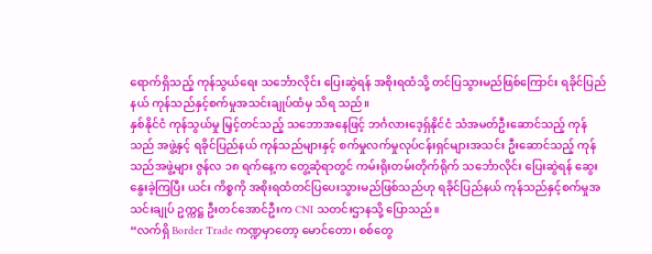ရောက်ရှိသည့် ကုန်သွယ်ရေး သင်္ဘောလိုင်း ပြေးဆွဲရန် အစိုးရထံသို့ တင်ပြသွားမည်ဖြစ်ကြောင်း ရခိုင်ပြည်နယ် ကုန်သည်နှင့်စက်မှုအသင်းချုပ်ထံမှ သိရ သည်။
နှစ်နိုင်ငံ ကုန်သွယ်မှု မြှင့်တင်သည့် သဘောအနေဖြင့် ဘင်္ဂလားဒေ့ရှ်နိုင်ငံ သံအမတ်ဦးဆောင်သည့် ကုန်သည် အဖွဲ့နှင့် ရခိုင်ပြည်နယ် ကုန်သည်များနှင့် စက်မှုလက်မှုလုပ်ငန်းရှင်များအသင်း ဦးဆောင်သည့် ကုန်သည်အဖွဲ့များ ဇွန်လ ၁၈ ရက်နေ့က တွေ့ဆုံရာတွင် ကမ်းရိုးတမ်းတိုက်ရိုက် သင်္ဘောလိုင်း ပြေးဆွဲရန် ဆွေးနွေးခဲ့ကြပြီး ယင်း ကိစ္စကို အစိုးရထံတင်ပြပေးသွားမည်ဖြစ်သည်ဟု ရခိုင်ပြည်နယ် ကုန်သည်နှင့်စက်မှုအသင်းချုပ် ဥက္ကဋ္ဌ ဦးတင်အောင်ဦးက CNI သတင်းဌာနသို့ ပြောသည်။
“လက်ရှိ Border Trade ကဏ္ဍမှာတော့ မောင်တော၊ စစ်တွေ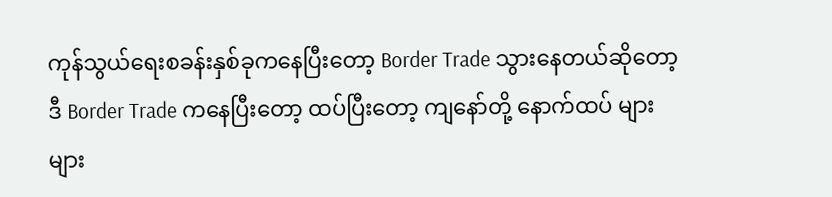ကုန်သွယ်ရေးစခန်းနှစ်ခုကနေပြီးတော့ Border Trade သွားနေတယ်ဆိုတော့ ဒီ Border Trade ကနေပြီးတော့ ထပ်ပြီးတော့ ကျနော်တို့ နောက်ထပ် များများ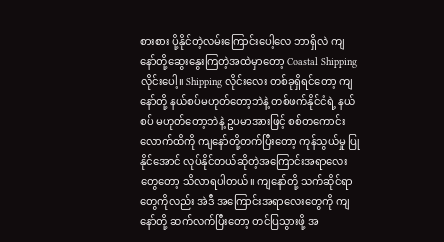စားစား ပို့နိုင်တဲ့လမ်းကြောင်းပေါ့လေ ဘာရှိလဲ ကျနော်တို့ဆွေးနွေးကြတဲ့အထဲမှာတော့ Coastal Shipping လိုင်းပေါ့။ Shipping လိုင်းလေး တစ်ခုရှိရင်တော့ ကျနော်တို့ နယ်စပ်မဟုတ်တော့ဘဲနဲ့ တစ်ဖက်နိုင်ငံရဲ့ နယ်စပ် မဟုတ်တော့ဘဲနဲ့ ဥပမာအားဖြင့် စစ်တကောင်းလောက်ထိကို ကျနော်တို့တက်ပြီးတော့ ကုန်သွယ်မှု ပြုနိုင်အောင် လုပ်နိုင်တယ်ဆိုတဲ့အကြောင်းအရာလေးတွေတော့ သိလာရပါတယ်။ ကျနော်တို့ သက်ဆိုင်ရာတွေကိုလည်း အဲဒီ အကြောင်းအရာလေးတွေကို ကျနော်တို့ ဆက်လက်ပြီးတော့ တင်ပြသွားဖို့ အ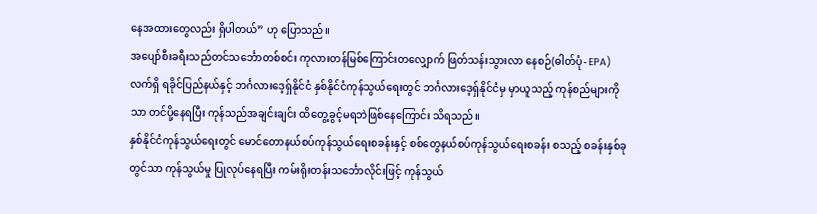နေအထားတွေလည်း ရှိပါတယ်” ဟု ပြောသည်။
အပျော်စီးခရီးသည်တင်သင်္ဘောတစ်စင်း ကုလားတန်မြစ်ကြောင်းတလျှောက် ဖြတ်သန်းသွားလာ နေစဉ်(ဓါတ်ပုံ- EPA)
လက်ရှိ ရခိုင်ပြည်နယ်နှင့် ဘင်္ဂလားဒေ့ရှ်နိုင်ငံ နှစ်နိုင်ငံကုန်သွယ်ရေးတွင် ဘင်္ဂလားဒေ့ရှ်နိုင်ငံမှ မှာယူသည့် ကုန်စည်များကိုသာ တင်ပို့နေရပြီး ကုန်သည်အချင်းချင်း ထိတွေ့ခွင့်မရဘဲဖြစ်နေကြောင်း သိရသည်။
နှစ်နိုင်ငံကုန်သွယ်ရေးတွင် မောင်တောနယ်စပ်ကုန်သွယ်ရေးစခန်းနှင့် စစ်တွေနယ်စပ်ကုန်သွယ်ရေးစခန်း စသည့် စခန်းနှစ်ခုတွင်သာ ကုန်သွယ်မှု ပြုလုပ်နေရပြီး ကမ်းရိုးတန်းသင်္ဘောလိုင်းဖြင့် ကုန်သွယ်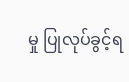မှု ပြုလုပ်ခွင့်ရ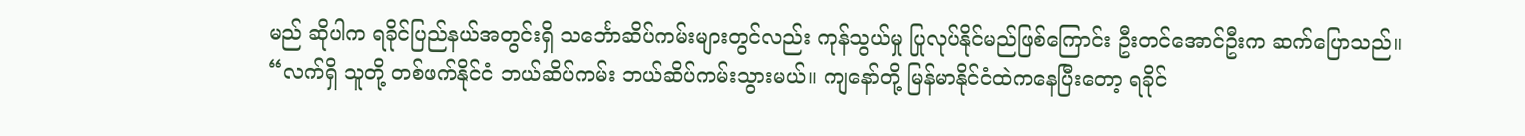မည် ဆိုပါက ရခိုင်ပြည်နယ်အတွင်းရှိ သင်္ဘောဆိပ်ကမ်းများတွင်လည်း ကုန်သွယ်မှု ပြုလုပ်နိုင်မည်ဖြစ်ကြောင်း ဦးတင်အောင်ဦးက ဆက်ပြောသည်။
“လက်ရှိ သူတို့ တစ်ဖက်နိုင်ငံ ဘယ်ဆိပ်ကမ်း ဘယ်ဆိပ်ကမ်းသွားမယ်။ ကျနော်တို့ မြန်မာနိုင်ငံထဲကနေပြီးတော့ ရခိုင်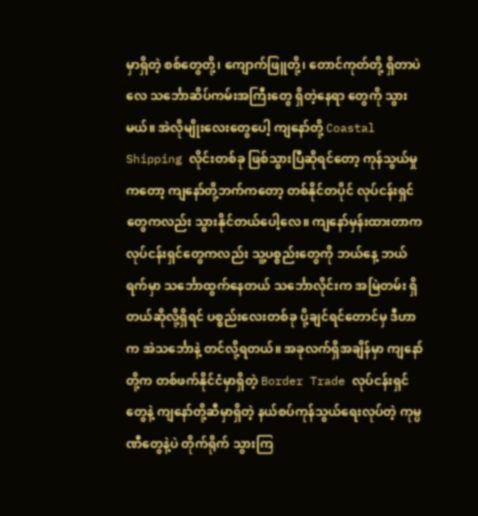မှာရှိတဲ့ စစ်တွေတို့၊ ကျောက်ဖြူတို့၊ တောင်ကုတ်တို့ ရှိတာပဲလေ သင်္ဘောဆိပ်ကမ်းအကြီးတွေ ရှိတဲ့နေရာ တွေကို သွားမယ်။ အဲလိုမျိုးလေးတွေပေါ့ ကျနော်တို့ Coastal Shipping လိုင်းတစ်ခု ဖြစ်သွားပြီဆိုရင်တော့ ကုန်သွယ်မှုကတော့ ကျနော်တို့ဘက်ကတော့ တစ်နိုင်တပိုင် လုပ်ငန်းရှင်တွေကလည်း သွားနိုင်တယ်ပေါ့လေ။ ကျနော်မှန်းထားတာက လုပ်ငန်းရှင်တွေကလည်း သူ့ပစ္စည်းတွေကို ဘယ်နေ့ ဘယ်ရက်မှာ သင်္ဘောထွက်နေတယ် သင်္ဘောလိုင်းက အမြဲတမ်း ရှိတယ်ဆိုလို့ရှိရင် ပစ္စည်းလေးတစ်ခု ပို့ချင်ရင်တောင်မှ ဒီဟာက အဲသင်္ဘောနဲ့ တင်လို့ရတယ်။ အခုလက်ရှိအချိန်မှာ ကျနော်တို့က တစ်ဖက်နိုင်ငံမှာရှိတဲ့ Border Trade လုပ်ငန်းရှင်တွေနဲ့ ကျနော်တို့ဆီမှာရှိတဲ့ နယ်စပ်ကုန်သွယ်ရေးလုပ်တဲ့ ကုမ္ပဏီတွေနဲ့ပဲ တိုက်ရိုက် သွားကြ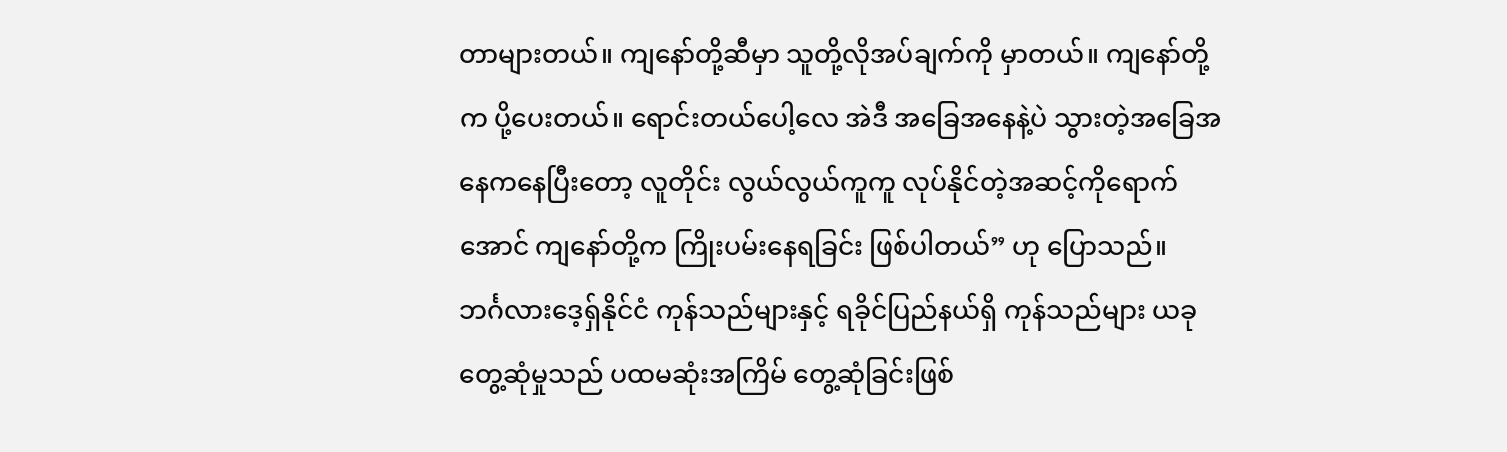တာများတယ်။ ကျနော်တို့ဆီမှာ သူတို့လိုအပ်ချက်ကို မှာတယ်။ ကျနော်တို့က ပို့ပေးတယ်။ ရောင်းတယ်ပေါ့လေ အဲဒီ အခြေအနေနဲ့ပဲ သွားတဲ့အခြေအနေကနေပြီးတော့ လူတိုင်း လွယ်လွယ်ကူကူ လုပ်နိုင်တဲ့အဆင့်ကိုရောက်အောင် ကျနော်တို့က ကြိုးပမ်းနေရခြင်း ဖြစ်ပါတယ်” ဟု ပြောသည်။
ဘင်္ဂလားဒေ့ရှ်နိုင်ငံ ကုန်သည်များနှင့် ရခိုင်ပြည်နယ်ရှိ ကုန်သည်များ ယခုတွေ့ဆုံမှုသည် ပထမဆုံးအကြိမ် တွေ့ဆုံခြင်းဖြစ်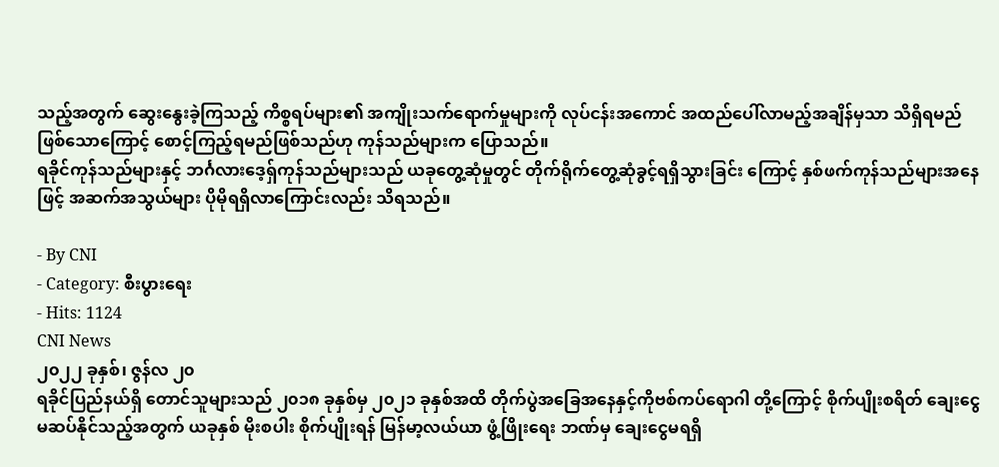သည့်အတွက် ဆွေးနွေးခဲ့ကြသည့် ကိစ္စရပ်များ၏ အကျိုးသက်ရောက်မှုများကို လုပ်ငန်းအကောင် အထည်ပေါ်လာမည့်အချိန်မှသာ သိရှိရမည်ဖြစ်သောကြောင့် စောင့်ကြည့်ရမည်ဖြစ်သည်ဟု ကုန်သည်များက ပြောသည်။
ရခိုင်ကုန်သည်များနှင့် ဘင်္ဂလားဒေ့ရှ်ကုန်သည်များသည် ယခုတွေ့ဆုံမှုတွင် တိုက်ရိုက်တွေ့ဆုံခွင့်ရရှိသွားခြင်း ကြောင့် နှစ်ဖက်ကုန်သည်များအနေဖြင့် အဆက်အသွယ်များ ပိုမိုရရှိလာကြောင်းလည်း သိရသည်။

- By CNI
- Category: စီးပွားရေး
- Hits: 1124
CNI News
၂၀၂၂ ခုနှစ်၊ ဇွန်လ ၂၀
ရခိုင်ပြည်နယ်ရှိ တောင်သူများသည် ၂၀၁၈ ခုနှစ်မှ ၂၀၂၁ ခုနှစ်အထိ တိုက်ပွဲအခြေအနေနှင့်ကိုဗစ်ကပ်ရောဂါ တို့ကြောင့် စိုက်ပျိုးစရိတ် ချေးငွေမဆပ်နိုင်သည့်အတွက် ယခုနှစ် မိုးစပါး စိုက်ပျိုးရန် မြန်မာ့လယ်ယာ ဖွံ့ဖြိုးရေး ဘဏ်မှ ချေးငွေမရရှိ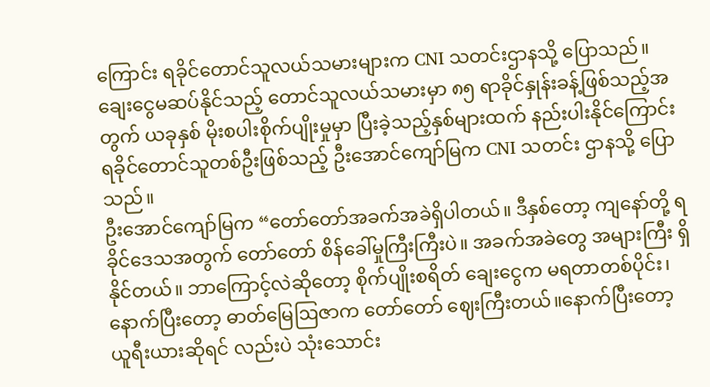ကြောင်း ရခိုင်တောင်သူလယ်သမားများက CNI သတင်းဌာနသို့ ပြောသည်။
ချေးငွေမဆပ်နိုင်သည့် တောင်သူလယ်သမားမှာ ၈၅ ရာခိုင်နှုန်းခန့်ဖြစ်သည့်အတွက် ယခုနှစ် မိုးစပါးစိုက်ပျိုးမှုမှာ ပြီးခဲ့သည့်နှစ်များထက် နည်းပါးနိုင်ကြောင်း ရခိုင်တောင်သူတစ်ဦးဖြစ်သည့် ဦးအောင်ကျော်မြက CNI သတင်း ဌာနသို့ ပြောသည်။
ဦးအောင်ကျော်မြက “တော်တော်အခက်အခဲရှိပါတယ်။ ဒီနှစ်တော့ ကျနော်တို့ ရခိုင်ဒေသအတွက် တော်တော် စိန်ခေါ်မှုကြီးကြီးပဲ။ အခက်အခဲတွေ အများကြီး ရှိနိုင်တယ်။ ဘာကြောင့်လဲဆိုတော့ စိုက်ပျိုးစရိတ် ချေးငွေက မရတာတစ်ပိုင်း၊ နောက်ပြီးတော့ ဓာတ်မြေဩဇာက တော်တော် ဈေးကြီးတယ်။နောက်ပြီးတော့ ယူရီးယားဆိုရင် လည်းပဲ သုံးသောင်း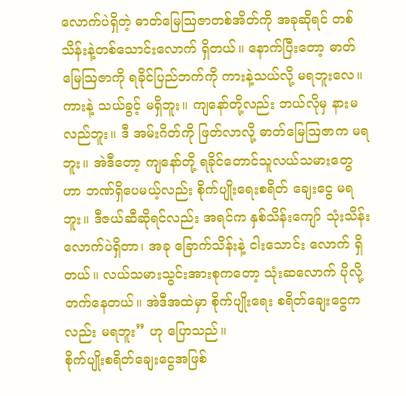လောက်ပဲရှိတဲ့ ဓာတ်မြေဩဇာတစ်အိတ်ကို အခုဆိုရင် တစ်သိန်းနဲ့တစ်သောင်းလောက် ရှိတယ်။ နောက်ပြီးတော့ ဓာတ်မြေဩဇာကို ရခိုင်ပြည်ဘက်ကို ကားနဲ့သယ်လို့ မရဘူးလေ။ ကားနဲ့ သယ်ခွင့် မရှိဘူး။ ကျနော်တို့လည်း ဘယ်လိုမှ နားမလည်ဘူး။ ဒီ အမ်းဂိတ်ကို ဖြတ်လာလို့ ဓာတ်မြေဩဇာက မရဘူး။ အဲဒီတော့ ကျနော်တို့ ရခိုင်တောင်သူလယ်သမားတွေဟာ ဘဏ်ရှိပေမယ့်လည်း စိုက်ပျိုးရေးစရိတ် ချေးငွေ မရဘူး။ ဒီဇယ်ဆီဆိုရင်လည်း အရင်က နှစ်သိန်းကျော် သုံးသိန်းလောက်ပဲရှိတာ၊ အခု ခြောက်သိန်းနဲ့ ငါးသောင်း လောက် ရှိတယ်။ လယ်သမားသွင်းအားစုကတော့ သုံးဆလောက် ပိုလို့တက်နေတယ်။ အဲဒီအထဲမှာ စိုက်ပျိုးရေး စရိတ်ချေးငွေကလည်း မရဘူး” ဟု ပြောသည်။
စိုက်ပျိုးစရိတ်ချေးငွေအဖြစ်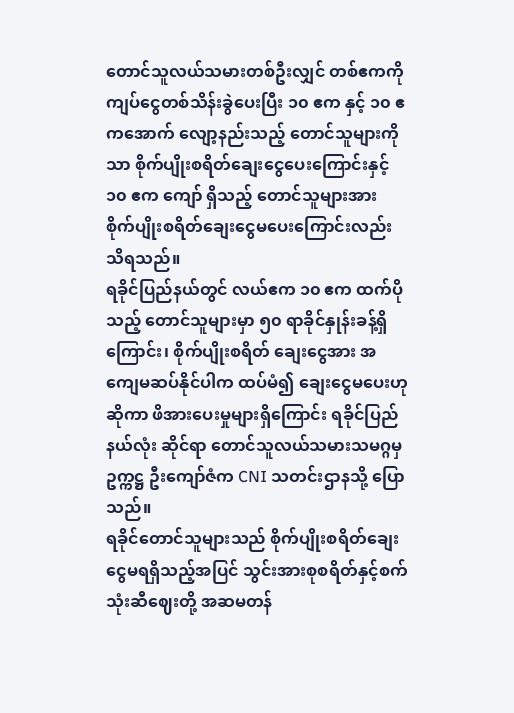တောင်သူလယ်သမားတစ်ဦးလျှင် တစ်ဧကကို ကျပ်ငွေတစ်သိန်းခွဲပေးပြီး ၁၀ ဧက နှင့် ၁၀ ဧကအောက် လျော့နည်းသည့် တောင်သူများကိုသာ စိုက်ပျိုးစရိတ်ချေးငွေပေးကြောင်းနှင့် ၁၀ ဧက ကျော် ရှိသည့် တောင်သူများအား စိုက်ပျိုးစရိတ်ချေးငွေမပေးကြောင်းလည်း သိရသည်။
ရခိုင်ပြည်နယ်တွင် လယ်ဧက ၁၀ ဧက ထက်ပိုသည့် တောင်သူများမှာ ၅၀ ရာခိုင်နှုန်းခန့်ရှိကြောင်း၊ စိုက်ပျိုးစရိတ် ချေးငွေအား အကျေမဆပ်နိုင်ပါက ထပ်မံ၍ ချေးငွေမပေးဟုဆိုကာ ဖိအားပေးမှုများရှိကြောင်း ရခိုင်ပြည်နယ်လုံး ဆိုင်ရာ တောင်သူလယ်သမားသမဂ္ဂမှ ဥက္ကဋ္ဌ ဦးကျော်ဇံက CNI သတင်းဌာနသို့ ပြောသည်။
ရခိုင်တောင်သူများသည် စိုက်ပျိုးစရိတ်ချေးငွေမရရှိသည့်အပြင် သွင်းအားစုစရိတ်နှင့်စက်သုံးဆီဈေးတို့ အဆမတန်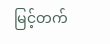မြင့်တက်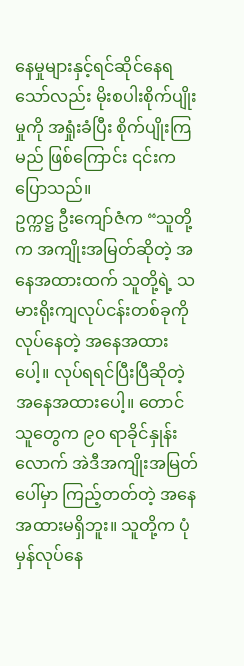နေမှုများနှင့်ရင်ဆိုင်နေရသော်လည်း မိုးစပါးစိုက်ပျိုးမှုကို အရှုံးခံပြီး စိုက်ပျိုးကြမည် ဖြစ်ကြောင်း ၎င်းက ပြောသည်။
ဥက္ကဋ္ဌ ဦးကျော်ဇံက “သူတို့က အကျိုးအမြတ်ဆိုတဲ့ အနေအထားထက် သူတို့ရဲ့ သမားရိုးကျလုပ်ငန်းတစ်ခုကို လုပ်နေတဲ့ အနေအထားပေါ့။ လုပ်ရရင်ပြီးပြီဆိုတဲ့ အနေအထားပေါ့။ တောင်သူတွေက ၉၀ ရာခိုင်နှုန်းလောက် အဲဒီအကျိုးအမြတ်ပေါ်မှာ ကြည့်တတ်တဲ့ အနေအထားမရှိဘူး။ သူတို့က ပုံမှန်လုပ်နေ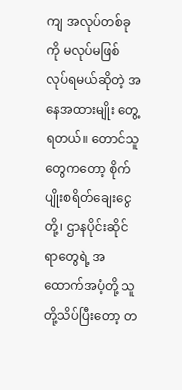ကျ အလုပ်တစ်ခုကို မလုပ်မဖြစ်လုပ်ရမယ်ဆိုတဲ့ အနေအထားမျိုး တွေ့ရတယ်။ တောင်သူတွေကတော့ စိုက်ပျိုးစရိတ်ချေးငွေတို့၊ ဌာနပိုင်းဆိုင်ရာတွေရဲ့ အထောက်အပံ့တို့ သူတို့သိပ်ပြီးတော့ တ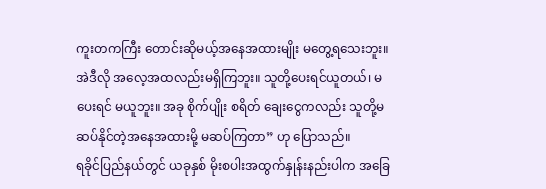ကူးတကကြီး တောင်းဆိုမယ့်အနေအထားမျိုး မတွေ့ရသေးဘူး။ အဲဒီလို အလေ့အထလည်းမရှိကြဘူး။ သူတို့ပေးရင်ယူတယ်၊ မပေးရင် မယူဘူး။ အခု စိုက်ပျိုး စရိတ် ချေးငွေကလည်း သူတို့မဆပ်နိုင်တဲ့အနေအထားမို့ မဆပ်ကြတာ” ဟု ပြောသည်။
ရခိုင်ပြည်နယ်တွင် ယခုနှစ် မိုးစပါးအထွက်နှုန်းနည်းပါက အခြေ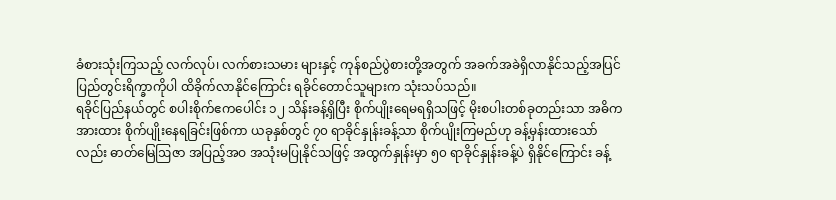ခံစားသုံးကြသည့် လက်လုပ်၊ လက်စားသမား များနှင့် ကုန်စည်ပွဲစားတို့အတွက် အခက်အခဲရှိလာနိုင်သည့်အပြင် ပြည်တွင်းရိက္ခာကိုပါ ထိခိုက်လာနိုင်ကြောင်း ရခိုင်တောင်သူများက သုံးသပ်သည်။
ရခိုင်ပြည်နယ်တွင် စပါးစိုက်ဧကပေါင်း ၁၂ သိန်းခန့်ရှိပြီး စိုက်ပျိုးရေမရရှိသဖြင့် မိုးစပါးတစ်ခုတည်းသာ အဓိက အားထား စိုက်ပျိုးနေရခြင်းဖြစ်ကာ ယခုနှစ်တွင် ၇၀ ရာခိုင်နှုန်းခန့်သာ စိုက်ပျိုးကြမည်ဟု ခန့်မှန်းထားသော် လည်း ဓာတ်မြေဩဇာ အပြည့်အဝ အသုံးမပြုနိုင်သဖြင့် အထွက်နှုန်းမှာ ၅၀ ရာခိုင်နှုန်းခန့်ပဲ ရှိနိုင်ကြောင်း ခန့်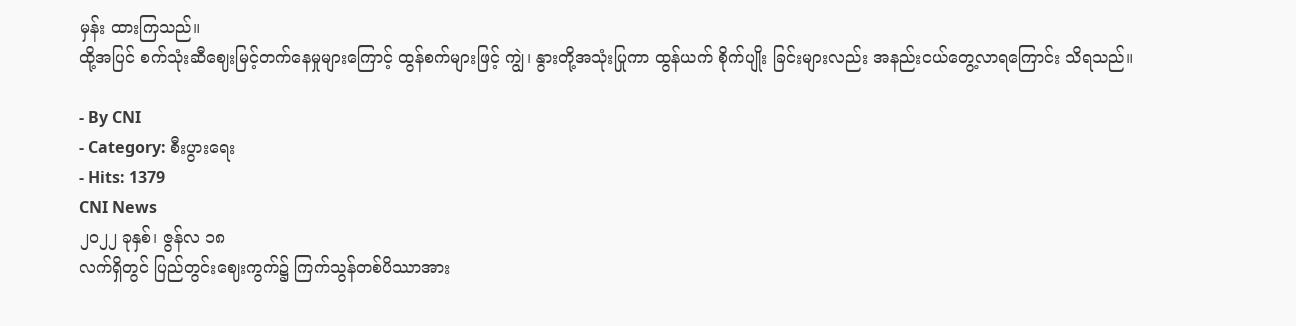မှန်း ထားကြသည်။
ထို့အပြင် စက်သုံးဆီဈေးမြင့်တက်နေမှုများကြောင့် ထွန်စက်များဖြင့် ကျွဲ၊ နွားတို့အသုံးပြုကာ ထွန်ယက် စိုက်ပျိုး ခြင်းများလည်း အနည်းငယ်တွေ့လာရကြောင်း သိရသည်။

- By CNI
- Category: စီးပွားရေး
- Hits: 1379
CNI News
၂၀၂၂ ခုနှစ်၊ ဇွန်လ ၁၈
လက်ရှိတွင် ပြည်တွင်းဈေးကွက်၌ ကြက်သွန်တစ်ပိဿာအား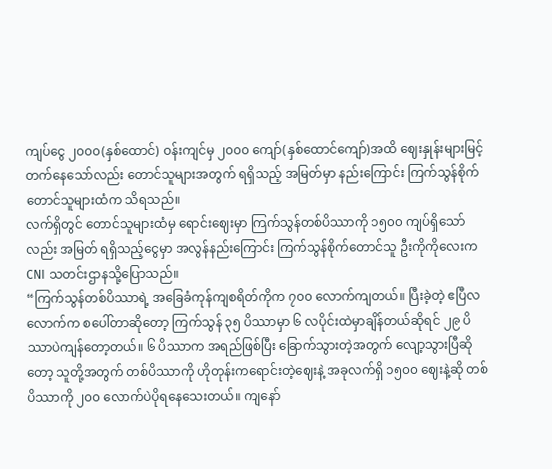ကျပ်ငွေ ၂၀၀၀(နှစ်ထောင်) ဝန်းကျင်မှ ၂၀၀၀ ကျော်(နှစ်ထောင်ကျော်)အထိ ဈေးနှုန်းများမြင့်တက်နေသော်လည်း တောင်သူများအတွက် ရရှိသည့် အမြတ်မှာ နည်းကြောင်း ကြက်သွန်စိုက်တောင်သူများထံက သိရသည်။
လက်ရှိတွင် တောင်သူများထံမှ ရောင်းဈေးမှာ ကြက်သွန်တစ်ပိဿာကို ၁၅၀၀ ကျပ်ရှိသော်လည်း အမြတ် ရရှိသည့်ငွေမှာ အလွန်နည်းကြောင်း ကြက်သွန်စိုက်တောင်သူ ဦးကိုကိုလေးက CNI သတင်းဌာနသို့ပြောသည်။
“ကြက်သွန်တစ်ပိဿာရဲ့ အခြေခံကုန်ကျစရိတ်ကိုက ၇၀၀ လောက်ကျတယ်။ ပြီးခဲ့တဲ့ ဧပြီလလောက်က စပေါ်တာဆိုတော့ ကြက်သွန် ၃၅ ပိဿာမှာ ၆ လပိုင်းထဲမှာချိန်တယ်ဆိုရင် ၂၉ ပိဿာပဲကျန်တော့တယ်။ ၆ ပိဿာက အရည်ဖြစ်ပြီး ခြောက်သွားတဲ့အတွက် လျော့သွားပြီဆိုတော့ သူတို့အတွက် တစ်ပိဿာကို ဟိုတုန်းကရောင်းတဲ့ဈေးနဲ့ အခုလက်ရှိ ၁၅၀၀ ဈေးနဲ့ဆို တစ်ပိဿာကို ၂၀၀ လောက်ပဲပိုရနေသေးတယ်။ ကျနော်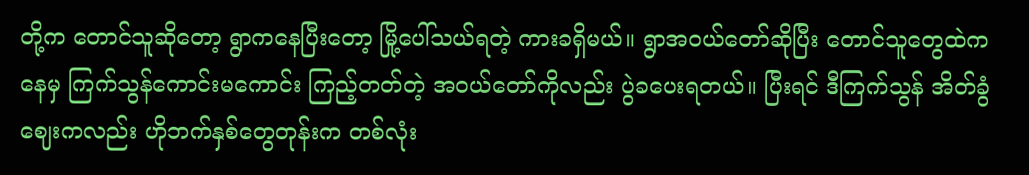တို့က တောင်သူဆိုတော့ ရွာကနေပြီးတော့ မြို့ပေါ်သယ်ရတဲ့ ကားခရှိမယ်။ ရွာအဝယ်တော်ဆိုပြီး တောင်သူတွေထဲကနေမှ ကြက်သွန်ကောင်းမကောင်း ကြည့်တတ်တဲ့ အဝယ်တော်ကိုလည်း ပွဲခပေးရတယ်။ ပြီးရင် ဒီကြက်သွန် အိတ်ခွံဈေးကလည်း ဟိုဘက်နှစ်တွေတုန်းက တစ်လုံး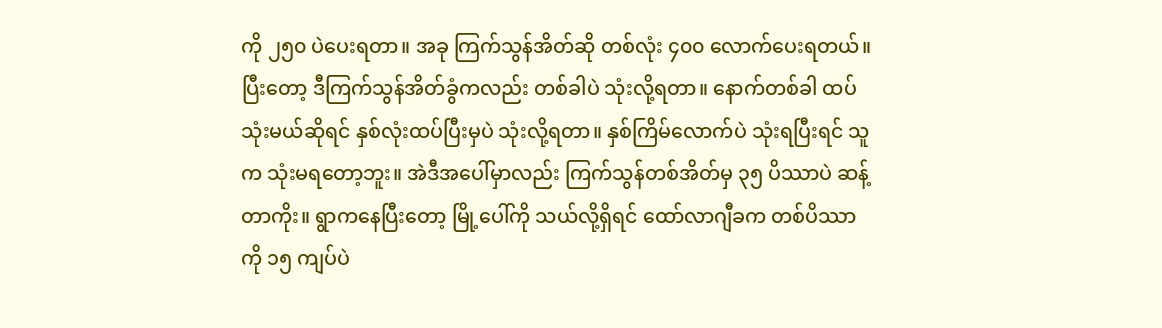ကို ၂၅၀ ပဲပေးရတာ။ အခု ကြက်သွန်အိတ်ဆို တစ်လုံး ၄၀၀ လောက်ပေးရတယ်။ ပြီးတော့ ဒီကြက်သွန်အိတ်ခွံကလည်း တစ်ခါပဲ သုံးလို့ရတာ။ နောက်တစ်ခါ ထပ်သုံးမယ်ဆိုရင် နှစ်လုံးထပ်ပြီးမှပဲ သုံးလို့ရတာ။ နှစ်ကြိမ်လောက်ပဲ သုံးရပြီးရင် သူက သုံးမရတော့ဘူး။ အဲဒီအပေါ်မှာလည်း ကြက်သွန်တစ်အိတ်မှ ၃၅ ပိဿာပဲ ဆန့်တာကိုး။ ရွာကနေပြီးတော့ မြို့ပေါ်ကို သယ်လို့ရှိရင် ထော်လာဂျီခက တစ်ပိဿာကို ၁၅ ကျပ်ပဲ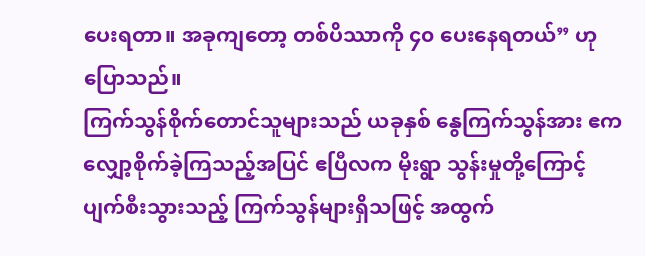ပေးရတာ။ အခုကျတော့ တစ်ပိဿာကို ၄၀ ပေးနေရတယ်” ဟု ပြောသည်။
ကြက်သွန်စိုက်တောင်သူများသည် ယခုနှစ် နွေကြက်သွန်အား ဧက လျှော့စိုက်ခဲ့ကြသည့်အပြင် ဧပြီလက မိုးရွာ သွန်းမှုတို့ကြောင့် ပျက်စီးသွားသည့် ကြက်သွန်များရှိသဖြင့် အထွက်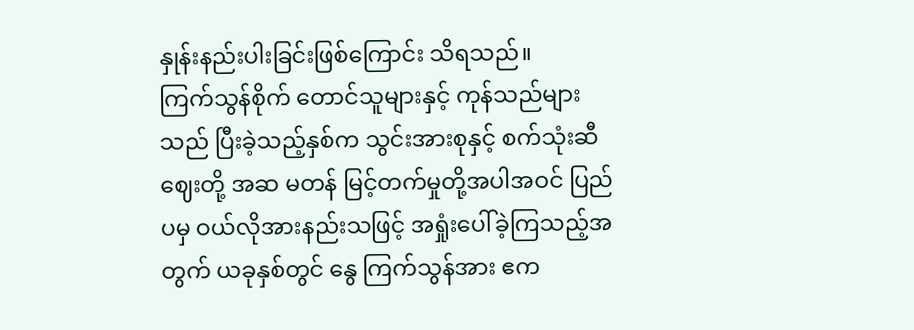နှုန်းနည်းပါးခြင်းဖြစ်ကြောင်း သိရသည်။
ကြက်သွန်စိုက် တောင်သူများနှင့် ကုန်သည်များသည် ပြီးခဲ့သည့်နှစ်က သွင်းအားစုနှင့် စက်သုံးဆီဈေးတို့ အဆ မတန် မြင့်တက်မှုတို့အပါအဝင် ပြည်ပမှ ဝယ်လိုအားနည်းသဖြင့် အရှုံးပေါ်ခဲ့ကြသည့်အတွက် ယခုနှစ်တွင် နွေ ကြက်သွန်အား ဧက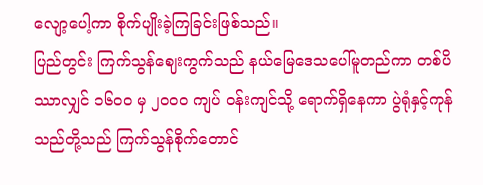လျော့ပေါ့ကာ စိုက်ပျိုးခဲ့ကြခြင်းဖြစ်သည်။
ပြည်တွင်း ကြက်သွန်ဈေးကွက်သည် နယ်မြေဒေသပေါ်မူတည်ကာ တစ်ပိဿာလျှင် ၁၆၀၀ မှ ၂၀၀၀ ကျပ် ဝန်းကျင်သို့ ရောက်ရှိနေကာ ပွဲရုံနှင့်ကုန်သည်တို့သည် ကြက်သွန်စိုက်တောင်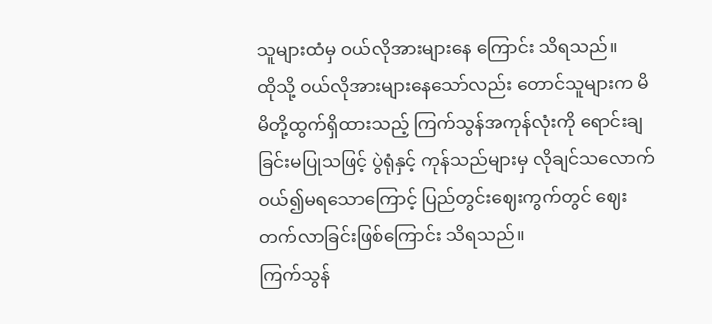သူများထံမှ ဝယ်လိုအားများနေ ကြောင်း သိရသည်။
ထိုသို့ ဝယ်လိုအားများနေသော်လည်း တောင်သူများက မိမိတို့ထွက်ရှိထားသည့် ကြက်သွန်အကုန်လုံးကို ရောင်းချ ခြင်းမပြုသဖြင့် ပွဲရုံနှင့် ကုန်သည်များမှ လိုချင်သလောက်ဝယ်၍မရသောကြောင့် ပြည်တွင်းဈေးကွက်တွင် ဈေးတက်လာခြင်းဖြစ်ကြောင်း သိရသည်။
ကြက်သွန်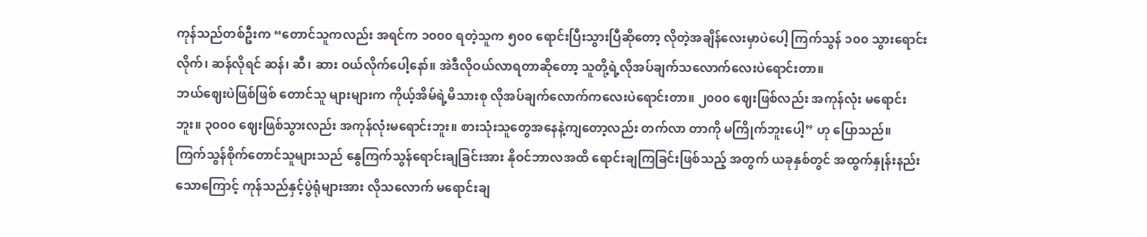ကုန်သည်တစ်ဦးက “တောင်သူကလည်း အရင်က ၁၀၀၀ ရတဲ့သူက ၅၀၀ ရောင်းပြီးသွားပြီဆိုတော့ လိုတဲ့အချိန်လေးမှာပဲပေါ့ ကြက်သွန် ၁၀၀ သွားရောင်းလိုက်၊ ဆန်လိုရင် ဆန်၊ ဆီ၊ ဆား ဝယ်လိုက်ပေါ့နော်။ အဲဒီလိုဝယ်လာရတာဆိုတော့ သူတို့ရဲ့လိုအပ်ချက်သလောက်လေးပဲရောင်းတာ။
ဘယ်ဈေးပဲဖြစ်ဖြစ် တောင်သူ များများက ကိုယ့်အိမ်ရဲ့မိသားစု လိုအပ်ချက်လောက်ကလေးပဲရောင်းတာ။ ၂၀၀၀ ဈေးဖြစ်လည်း အကုန်လုံး မရောင်းဘူး။ ၃၀၀၀ ဈေးဖြစ်သွားလည်း အကုန်လုံးမရောင်းဘူး။ စားသုံးသူတွေအနေနဲ့ကျတော့လည်း တက်လာ တာကို မကြိုက်ဘူးပေါ့” ဟု ပြောသည်။
ကြက်သွန်စိုက်တောင်သူများသည် နွေကြက်သွန်ရောင်းချခြင်းအား နိုဝင်ဘာလအထိ ရောင်းချကြခြင်းဖြစ်သည့် အတွက် ယခုနှစ်တွင် အထွက်နှုန်းနည်းသောကြောင့် ကုန်သည်နှင့်ပွဲရုံများအား လိုသလောက် မရောင်းချ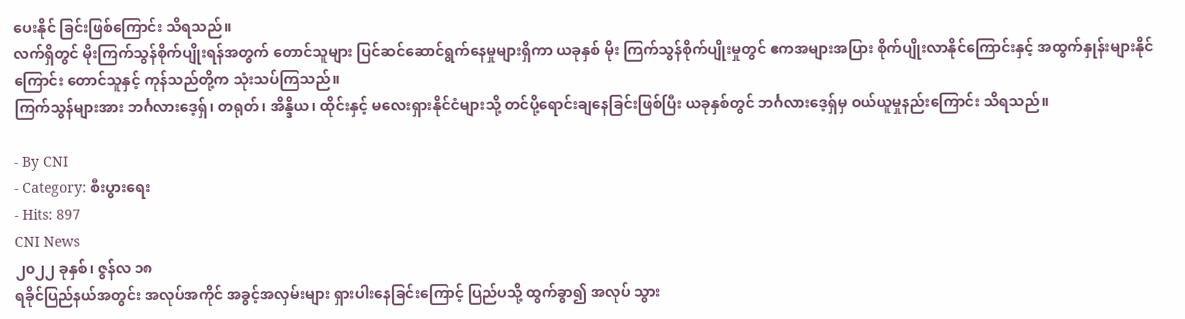ပေးနိုင် ခြင်းဖြစ်ကြောင်း သိရသည်။
လက်ရှိတွင် မိုးကြက်သွန်စိုက်ပျိုးရန်အတွက် တောင်သူများ ပြင်ဆင်ဆောင်ရွက်နေမှုများရှိကာ ယခုနှစ် မိုး ကြက်သွန်စိုက်ပျိုးမှုတွင် ဧကအများအပြား စိုက်ပျိုးလာနိုင်ကြောင်းနှင့် အထွက်နှုန်းများနိုင်ကြောင်း တောင်သူနှင့် ကုန်သည်တို့က သုံးသပ်ကြသည်။
ကြက်သွန်များအား ဘင်္ဂလားဒေ့ရှ်၊ တရုတ်၊ အိန္ဒိယ၊ ထိုင်းနှင့် မလေးရှားနိုင်ငံများသို့ တင်ပို့ရောင်းချနေခြင်းဖြစ်ပြီး ယခုနှစ်တွင် ဘင်္ဂလားဒေ့ရှ်မှ ဝယ်ယူမှုနည်းကြောင်း သိရသည်။

- By CNI
- Category: စီးပွားရေး
- Hits: 897
CNI News
၂၀၂၂ ခုနှစ်၊ ဇွန်လ ၁၈
ရခိုင်ပြည်နယ်အတွင်း အလုပ်အကိုင် အခွင့်အလှမ်းများ ရှားပါးနေခြင်းကြောင့် ပြည်ပသို့ ထွက်ခွာ၍ အလုပ် သွား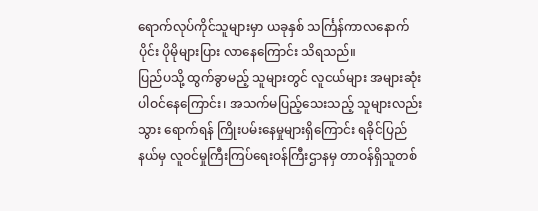ရောက်လုပ်ကိုင်သူများမှာ ယခုနှစ် သင်္ကြန်ကာလနောက်ပိုင်း ပိုမိုများပြား လာနေကြောင်း သိရသည်။
ပြည်ပသို့ ထွက်ခွာမည့် သူများတွင် လူငယ်များ အများဆုံး ပါဝင်နေကြောင်း၊ အသက်မပြည့်သေးသည့် သူများလည်း သွား ရောက်ရန် ကြိုးပမ်းနေမှုများရှိကြောင်း ရခိုင်ပြည်နယ်မှ လူဝင်မှုကြီးကြပ်ရေးဝန်ကြီးဌာနမှ တာဝန်ရှိသူတစ်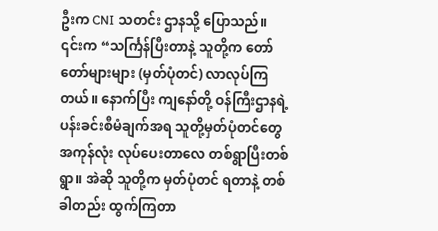ဦးက CNI သတင်း ဌာနသို့ ပြောသည်။
၎င်းက “သင်္ကြန်ပြီးတာနဲ့ သူတို့က တော်တော်များများ (မှတ်ပုံတင်) လာလုပ်ကြတယ်။ နောက်ပြီး ကျနော်တို့ ဝန်ကြီးဌာနရဲ့ ပန်းခင်းစီမံချက်အရ သူတို့မှတ်ပုံတင်တွေ အကုန်လုံး လုပ်ပေးတာလေ တစ်ရွာပြီးတစ်ရွာ။ အဲဆို သူတို့က မှတ်ပုံတင် ရတာနဲ့ တစ်ခါတည်း ထွက်ကြတာ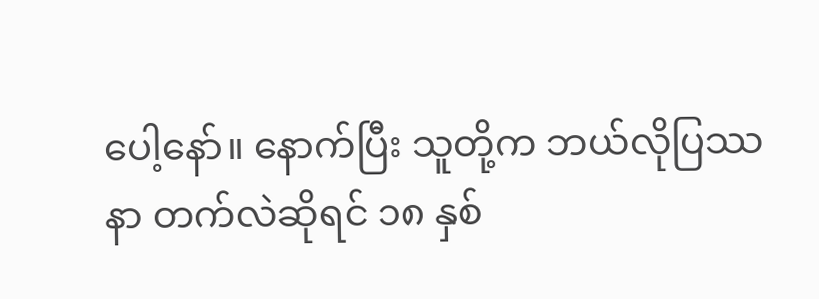ပေါ့နော်။ နောက်ပြီး သူတို့က ဘယ်လိုပြဿနာ တက်လဲဆိုရင် ၁၈ နှစ်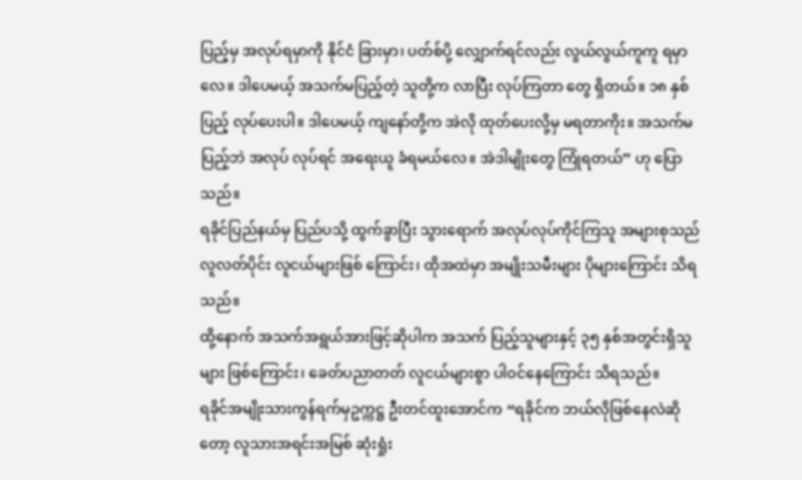ပြည့်မှ အလုပ်ရမှာကို နိုင်ငံ ခြားမှာ၊ ပတ်စ်ပို့ လျှောက်ရင်လည်း လွယ်လွယ်ကူကူ ရမှာလေ။ ဒါပေမယ့် အသက်မပြည့်တဲ့ သူတို့က လာပြီး လုပ်ကြတာ တွေ ရှိတယ်။ ၁၈ နှစ်ပြည့် လုပ်ပေးပါ။ ဒါပေမယ့် ကျနော်တို့က အဲလို ထုတ်ပေးလို့မှ မရတာကိုး။ အသက်မပြည့်ဘဲ အလုပ် လုပ်ရင် အရေးယူ ခံရမယ်လေ။ အဲဒါမျိုးတွေ ကြုံရတယ်” ဟု ပြောသည်။
ရခိုင်ပြည်နယ်မှ ပြည်ပသို့ ထွက်ခွာပြီး သွားရောက် အလုပ်လုပ်ကိုင်ကြသူ အများစုသည် လူလတ်ပိုင်း လူငယ်များဖြစ် ကြောင်း၊ ထိုအထဲမှာ အမျိုးသမီးများ ပိုများကြောင်း သိရသည်။
ထို့နောက် အသက်အရွယ်အားဖြင့်ဆိုပါက အသက် ပြည့်သူများနှင့် ၃၅ နှစ်အတွင်းရှိသူများ ဖြစ်ကြောင်း၊ ခေတ်ပညာတတ် လူငယ်များစွာ ပါဝင်နေကြောင်း သိရသည်။
ရခိုင်အမျိုးသားကွန်ရက်မှဥက္ကဋ္ဌ ဦးတင်ထူးအောင်က “ရခိုင်က ဘယ်လိုဖြစ်နေလဲဆိုတော့ လူသားအရင်းအမြစ် ဆုံးရှုံး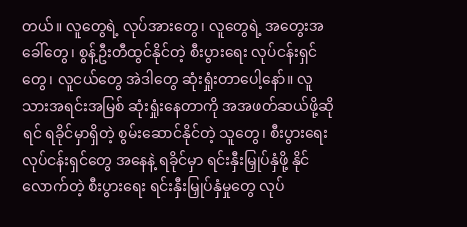တယ်။ လူတွေရဲ့ လုပ်အားတွေ၊ လူတွေရဲ့ အတွေးအခေါ်တွေ၊ စွန့်ဦးတီထွင်နိုင်တဲ့ စီးပွားရေး လုပ်ငန်းရှင်တွေ၊ လူငယ်တွေ အဲဒါတွေ ဆုံးရှုံးတာပေါ့နော်။ လူသားအရင်းအမြစ် ဆုံးရှုံးနေတာကို အအဖတ်ဆယ်ဖို့ဆိုရင် ရခိုင်မှာရှိတဲ့ စွမ်းဆောင်နိုင်တဲ့ သူတွေ၊ စီးပွားရေး လုပ်ငန်းရှင်တွေ အနေနဲ့ ရခိုင်မှာ ရင်းနှီးမြှုပ်နှံဖို့ နိုင်လောက်တဲ့ စီးပွားရေး ရင်းနှီးမြှုပ်နှံမှုတွေ လုပ်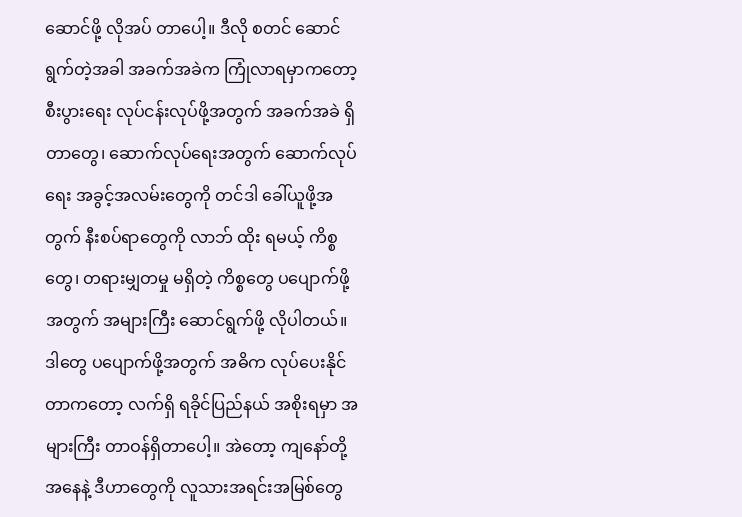ဆောင်ဖို့ လိုအပ် တာပေါ့။ ဒီလို စတင် ဆောင်ရွက်တဲ့အခါ အခက်အခဲက ကြုံလာရမှာကတော့ စီးပွားရေး လုပ်ငန်းလုပ်ဖို့အတွက် အခက်အခဲ ရှိ တာတွေ၊ ဆောက်လုပ်ရေးအတွက် ဆောက်လုပ်ရေး အခွင့်အလမ်းတွေကို တင်ဒါ ခေါ်ယူဖို့အတွက် နီးစပ်ရာတွေကို လာဘ် ထိုး ရမယ့် ကိစ္စတွေ၊ တရားမျှတမှု မရှိတဲ့ ကိစ္စတွေ ပပျောက်ဖို့အတွက် အများကြီး ဆောင်ရွက်ဖို့ လိုပါတယ်။ ဒါတွေ ပပျောက်ဖို့အတွက် အဓိက လုပ်ပေးနိုင်တာကတော့ လက်ရှိ ရခိုင်ပြည်နယ် အစိုးရမှာ အများကြီး တာဝန်ရှိတာပေါ့။ အဲတော့ ကျနော်တို့အနေနဲ့ ဒီဟာတွေကို လူသားအရင်းအမြစ်တွေ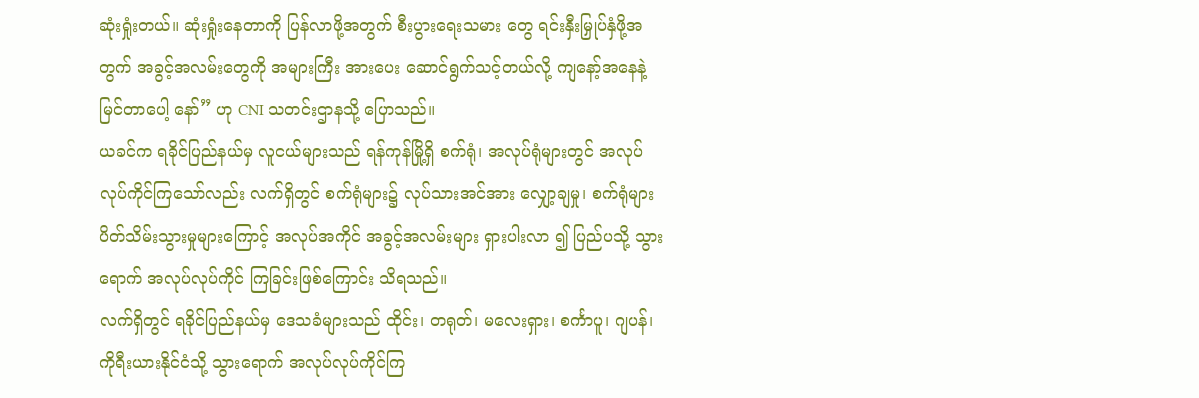ဆုံးရှုံးတယ်။ ဆုံးရှုံးနေတာကို ပြန်လာဖို့အတွက် စီးပွားရေးသမား တွေ ရင်းနှီးမြှုပ်နှံဖို့အတွက် အခွင့်အလမ်းတွေကို အများကြီး အားပေး ဆောင်ရွက်သင့်တယ်လို့ ကျနော့်အနေနဲ့ မြင်တာပေါ့ နော်” ဟု CNI သတင်းဌာနသို့ ပြောသည်။
ယခင်က ရခိုင်ပြည်နယ်မှ လူငယ်များသည် ရန်ကုန်မြို့ရှိ စက်ရုံ၊ အလုပ်ရုံများတွင် အလုပ်လုပ်ကိုင်ကြသော်လည်း လက်ရှိတွင် စက်ရုံများ၌ လုပ်သားအင်အား လျှော့ချမှု၊ စက်ရုံများ ပိတ်သိမ်းသွားမှုများကြောင့် အလုပ်အကိုင် အခွင့်အလမ်းများ ရှားပါးလာ ၍ ပြည်ပသို့ သွားရောက် အလုပ်လုပ်ကိုင် ကြခြင်းဖြစ်ကြောင်း သိရသည်။
လက်ရှိတွင် ရခိုင်ပြည်နယ်မှ ဒေသခံများသည် ထိုင်း၊ တရုတ်၊ မလေးရှား၊ စင်္ကာပူ၊ ဂျပန်၊ ကိုရီးယားနိုင်ငံသို့ သွားရောက် အလုပ်လုပ်ကိုင်ကြ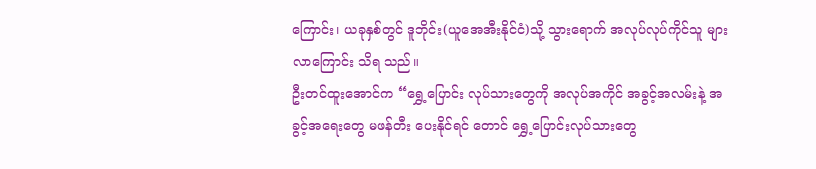ကြောင်း၊ ယခုနှစ်တွင် ဒူဘိုင်း(ယူအေအီးနိုင်ငံ)သို့ သွားရောက် အလုပ်လုပ်ကိုင်သူ များလာကြောင်း သိရ သည်။
ဦးတင်ထူးအောင်က “ရွှေ့ပြောင်း လုပ်သားတွေကို အလုပ်အကိုင် အခွင့်အလမ်းနဲ့ အခွင့်အရေးတွေ မဖန်တီး ပေးနိုင်ရင် တောင် ရွှေ့ပြောင်းလုပ်သားတွေ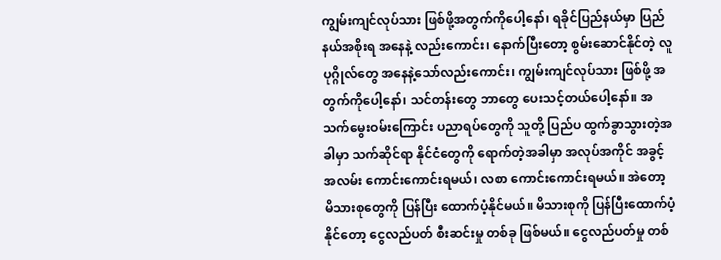ကျွမ်းကျင်လုပ်သား ဖြစ်ဖို့အတွက်ကိုပေါ့နော်၊ ရခိုင်ပြည်နယ်မှာ ပြည်နယ်အစိုးရ အနေနဲ့ လည်းကောင်း၊ နောက်ပြီးတော့ စွမ်းဆောင်နိုင်တဲ့ လူပုဂ္ဂိုလ်တွေ အနေနဲ့သော်လည်းကောင်း၊ ကျွမ်းကျင်လုပ်သား ဖြစ်ဖို့ အတွက်ကိုပေါ့နော်၊ သင်တန်းတွေ ဘာတွေ ပေးသင့်တယ်ပေါ့နော်။ အသက်မွေးဝမ်းကြောင်း ပညာရပ်တွေကို သူတို့ ပြည်ပ ထွက်ခွာသွားတဲ့အခါမှာ သက်ဆိုင်ရာ နိုင်ငံတွေကို ရောက်တဲ့အခါမှာ အလုပ်အကိုင် အခွင့်အလမ်း ကောင်းကောင်းရမယ်၊ လစာ ကောင်းကောင်းရမယ်။ အဲတော့ မိသားစုတွေကို ပြန်ပြီး ထောက်ပံ့နိုင်မယ်။ မိသားစုကို ပြန်ပြီးထောက်ပံ့နိုင်တော့ ငွေလည်ပတ် စီးဆင်းမှု တစ်ခု ဖြစ်မယ်။ ငွေလည်ပတ်မှု တစ်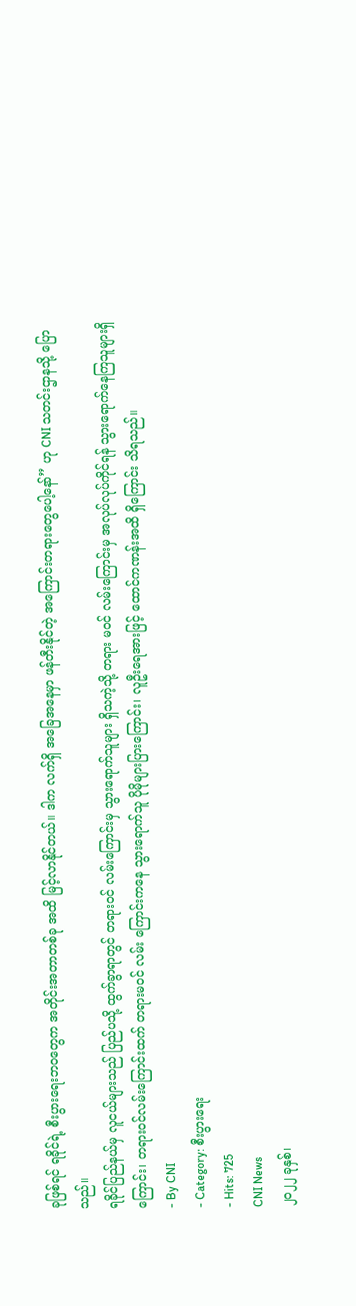ခုဖြစ်ရင် ရခိုင်ရဲ့ စီးပွားရေးဘဝတွေက အတိုင်းအတာတစ်ခု အထိ မြင့်လာနိုင်တယ်။ ဒါက လက်ရှိ အခြေအနေမှာ ဖန်တီးနိုင်တဲ့ အကြောင်းတရားတွေပေါ့နော်” ဟု CNI သတင်းဌာနသို့ ပြောသည်။
ရခိုင်ပြည်နယ်မှ လူငယ်များသည် ပြည်ပသို့ ထွက်ခွာရာတွင် တရားဝင် လမ်းကြောင်းမှ သွားရောက်သူများ ရှိသကဲ့သို့ တရား မဝင် လမ်းကြောင်းမှ အလုပ်လုပ်ကိုင်ရန် သွားရောက်နေကြသူများရှိကြောင်း၊ တရားဝင်လမ်းကြောင်းထက် တရားမဝင် လမ်း ကြောင်းကနေ သွားရောက်သူ ပိုမိုများပြားကြောင်း၊ လူဦးရေအားဖြင့် ထောင်ကဏန်းအထိ ရှိကြောင်း သိရသည်။
- By CNI
- Category: စီးပွားရေး
- Hits: 725
CNI News
၂၀၂၂ ခုနှစ်၊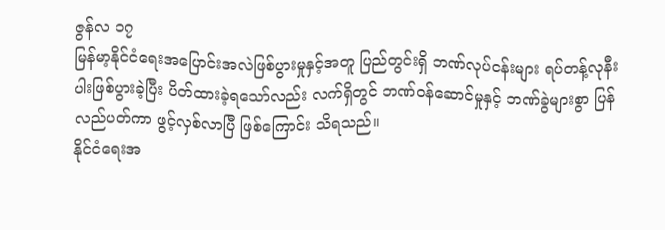ဇွန်လ ၁၇
မြန်မာ့နိုင်ငံရေးအပြောင်းအလဲဖြစ်ပွားမှုနှင့်အတူ ပြည်တွင်းရှိ ဘဏ်လုပ်ငန်းများ ရပ်တန့်လုနီးပါးဖြစ်ပွားခဲ့ပြီး ပိတ်ထားခဲ့ရသော်လည်း လက်ရှိတွင် ဘဏ်ဝန်ဆောင်မှုနှင့် ဘဏ်ခွဲများစွာ ပြန်လည်ပတ်ကာ ဖွင့်လှစ်လာပြီ ဖြစ်ကြောင်း သိရသည်။
နိုင်ငံရေးအ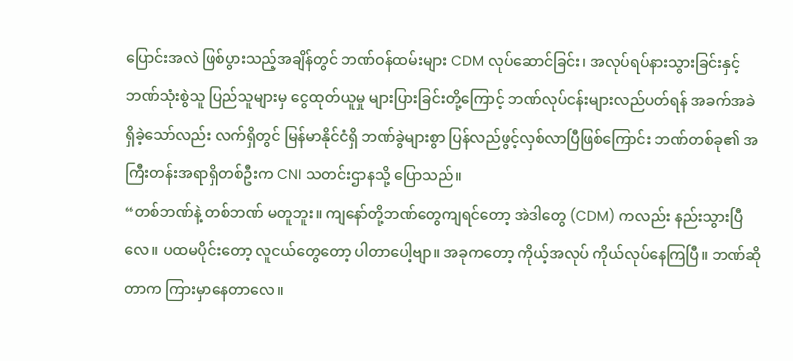ပြောင်းအလဲ ဖြစ်ပွားသည့်အချိန်တွင် ဘဏ်ဝန်ထမ်းများ CDM လုပ်ဆောင်ခြင်း၊ အလုပ်ရပ်နားသွားခြင်းနှင့် ဘဏ်သုံးစွဲသူ ပြည်သူများမှ ငွေထုတ်ယူမှု များပြားခြင်းတို့ကြောင့် ဘဏ်လုပ်ငန်းများလည်ပတ်ရန် အခက်အခဲရှိခဲ့သော်လည်း လက်ရှိတွင် မြန်မာနိုင်ငံရှိ ဘဏ်ခွဲများစွာ ပြန်လည်ဖွင့်လှစ်လာပြီဖြစ်ကြောင်း ဘဏ်တစ်ခု၏ အကြီးတန်းအရာရှိတစ်ဦးက CNI သတင်းဌာနသို့ ပြောသည်။
“တစ်ဘဏ်နဲ့ တစ်ဘဏ် မတူဘူး။ ကျနော်တို့ဘဏ်တွေကျရင်တော့ အဲဒါတွေ (CDM) ကလည်း နည်းသွားပြီလေ။ ပထမပိုင်းတော့ လူငယ်တွေတော့ ပါတာပေါ့ဗျာ။ အခုကတော့ ကိုယ့်အလုပ် ကိုယ်လုပ်နေကြပြီ။ ဘဏ်ဆိုတာက ကြားမှာနေတာလေ။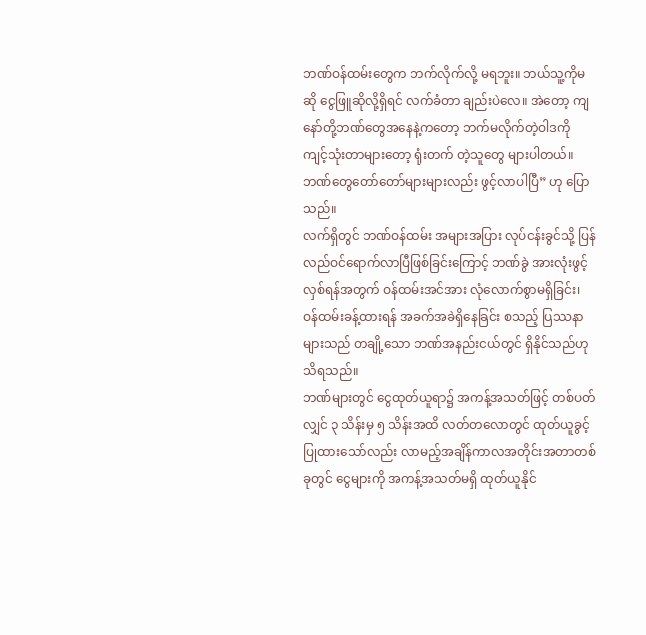ဘဏ်ဝန်ထမ်းတွေက ဘက်လိုက်လို့ မရဘူး။ ဘယ်သူ့ကိုမဆို ငွေဖြူဆိုလို့ရှိရင် လက်ခံတာ ချည်းပဲလေ။ အဲတော့ ကျနော်တို့ဘဏ်တွေအနေနဲ့ကတော့ ဘက်မလိုက်တဲ့ဝါဒကို ကျင့်သုံးတာများတော့ ရုံးတက် တဲ့သူတွေ များပါတယ်။ ဘဏ်တွေတော်တော်များများလည်း ဖွင့်လာပါပြီ” ဟု ပြောသည်။
လက်ရှိတွင် ဘဏ်ဝန်ထမ်း အများအပြား လုပ်ငန်းခွင်သို့ ပြန်လည်ဝင်ရောက်လာပြီဖြစ်ခြင်းကြောင့် ဘဏ်ခွဲ အားလုံးဖွင့်လှစ်ရန်အတွက် ဝန်ထမ်းအင်အား လုံလောက်စွာမရှိခြင်း၊ ဝန်ထမ်းခန့်ထားရန် အခက်အခဲရှိနေခြင်း စသည့် ပြဿနာများသည် တချို့သော ဘဏ်အနည်းငယ်တွင် ရှိနိုင်သည်ဟု သိရသည်။
ဘဏ်များတွင် ငွေထုတ်ယူရာ၌ အကန့်အသတ်ဖြင့် တစ်ပတ်လျှင် ၃ သိန်းမှ ၅ သိန်းအထိ လတ်တလောတွင် ထုတ်ယူခွင့်ပြုထားသော်လည်း လာမည့်အချိန်ကာလအတိုင်းအတာတစ်ခုတွင် ငွေများကို အကန့်အသတ်မရှိ ထုတ်ယူနိုင်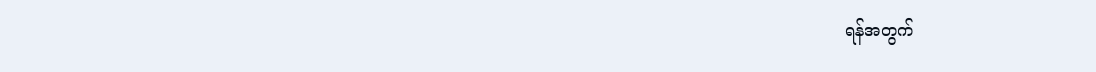ရန်အတွက်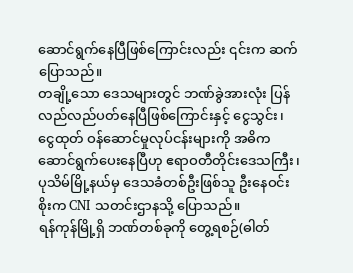ဆောင်ရွက်နေပြီဖြစ်ကြောင်းလည်း ၎င်းက ဆက်ပြောသည်။
တချို့သော ဒေသများတွင် ဘဏ်ခွဲအားလုံး ပြန်လည်လည်ပတ်နေပြီဖြစ်ကြောင်းနှင့် ငွေသွင်း၊ ငွေထုတ် ဝန်ဆောင်မှုလုပ်ငန်းများကို အဓိက ဆောင်ရွက်ပေးနေပြီဟု ဧရာဝတီတိုင်းဒေသကြီး၊ ပုသိမ်မြို့နယ်မှ ဒေသခံတစ်ဦးဖြစ်သူ ဦးနေဝင်းစိုးက CNI သတင်းဌာနသို့ ပြောသည်။
ရန်ကုန်မြို့ရှိ ဘဏ်တစ်ခုကို တွေ့ရစဉ်(ဓါတ်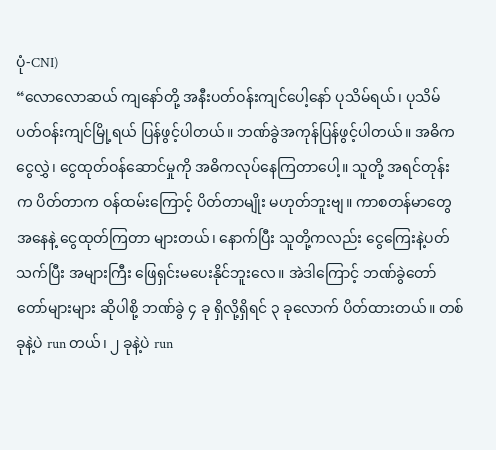ပုံ-CNI)
“လောလောဆယ် ကျနော်တို့ အနီးပတ်ဝန်းကျင်ပေါ့နော် ပုသိမ်ရယ်၊ ပုသိမ်ပတ်ဝန်းကျင်မြို့ရယ် ပြန်ဖွင့်ပါတယ်။ ဘဏ်ခွဲအကုန်ပြန်ဖွင့်ပါတယ်။ အဓိက ငွေလွှဲ၊ ငွေထုတ်ဝန်ဆောင်မှုကို အဓိကလုပ်နေကြတာပေါ့။ သူတို့ အရင်တုန်းက ပိတ်တာက ဝန်ထမ်းကြောင့် ပိတ်တာမျိုး မဟုတ်ဘူးဗျ။ ကာစတန်မာတွေအနေနဲ့ ငွေထုတ်ကြတာ များတယ်၊ နောက်ပြီး သူတို့ကလည်း ငွေကြေးနဲ့ပတ်သက်ပြီး အများကြီး ဖြေရှင်းမပေးနိုင်ဘူးလေ။ အဲဒါကြောင့် ဘဏ်ခွဲတော်တော်များများ ဆိုပါစို့ ဘဏ်ခွဲ ၄ ခု ရှိလို့ရှိရင် ၃ ခုလောက် ပိတ်ထားတယ်။ တစ်ခုနဲ့ပဲ run တယ်၊ ၂ ခုနဲ့ပဲ run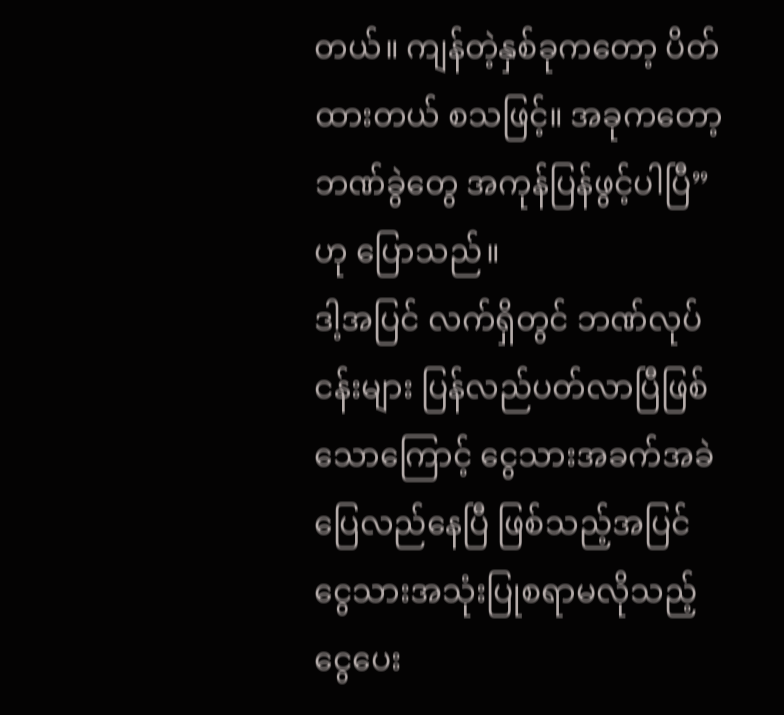တယ်။ ကျန်တဲ့နှစ်ခုကတော့ ပိတ်ထားတယ် စသဖြင့်။ အခုကတော့ ဘဏ်ခွဲတွေ အကုန်ပြန်ဖွင့်ပါပြီ” ဟု ပြောသည်။
ဒါ့အပြင် လက်ရှိတွင် ဘဏ်လုပ်ငန်းများ ပြန်လည်ပတ်လာပြီဖြစ်သောကြောင့် ငွေသားအခက်အခဲ ပြေလည်နေပြီ ဖြစ်သည့်အပြင် ငွေသားအသုံးပြုစရာမလိုသည့် ငွေပေး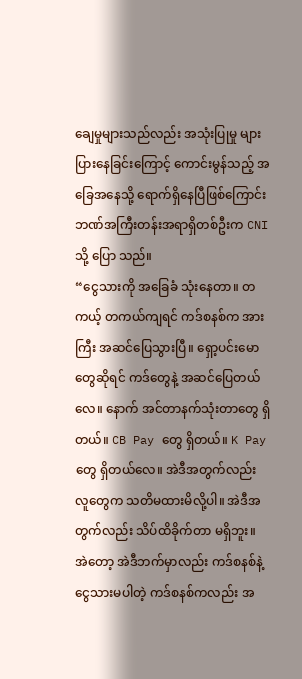ချေမှုများသည်လည်း အသုံးပြုမှု များပြားနေခြင်းကြောင့် ကောင်းမွန်သည့် အခြေအနေသို့ ရောက်ရှိနေပြီဖြစ်ကြောင်း ဘဏ်အကြီးတန်းအရာရှိတစ်ဦးက CNI သို့ ပြော သည်။
“ငွေသားကို အခြေခံ သုံးနေတာ။ တကယ့် တကယ်ကျရင် ကဒ်စနစ်က အားကြီး အဆင်ပြေသွားပြီ။ ရှော့ပင်းမော တွေဆိုရင် ကဒ်တွေနဲ့ အဆင်ပြေတယ်လေ။ နောက် အင်တာနက်သုံးတာတွေ ရှိတယ်။ CB Pay တွေ ရှိတယ်။ K Pay တွေ ရှိတယ်လေ။ အဲဒီအတွက်လည်း လူတွေက သတိမထားမိလို့ပါ။ အဲဒီအတွက်လည်း သိပ်ထိခိုက်တာ မရှိဘူး။ အဲတော့ အဲဒီဘက်မှာလည်း ကဒ်စနစ်နဲ့ ငွေသားမပါတဲ့ ကဒ်စနစ်ကလည်း အ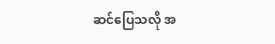ဆင်ပြေသလို အ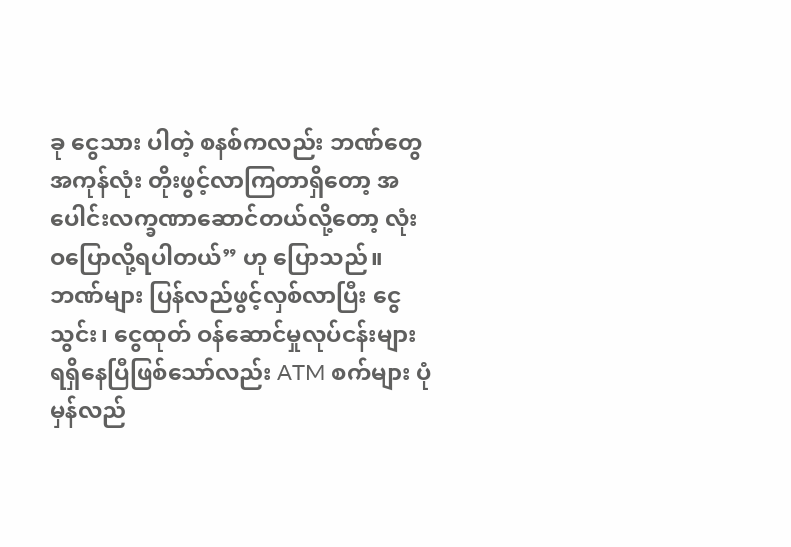ခု ငွေသား ပါတဲ့ စနစ်ကလည်း ဘဏ်တွေအကုန်လုံး တိုးဖွင့်လာကြတာရှိတော့ အပေါင်းလက္ခဏာဆောင်တယ်လို့တော့ လုံးဝပြောလို့ရပါတယ်” ဟု ပြောသည်။
ဘဏ်များ ပြန်လည်ဖွင့်လှစ်လာပြီး ငွေသွင်း၊ ငွေထုတ် ဝန်ဆောင်မှုလုပ်ငန်းများ ရရှိနေပြီဖြစ်သော်လည်း ATM စက်များ ပုံမှန်လည်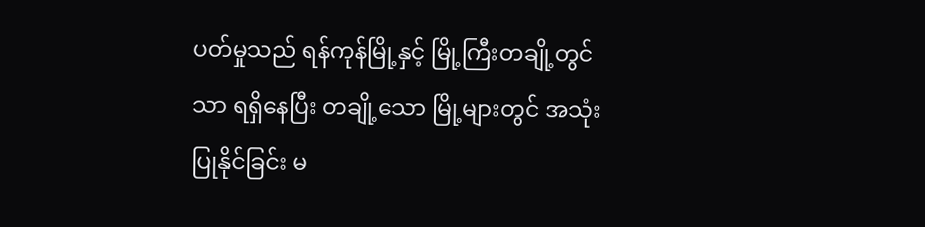ပတ်မှုသည် ရန်ကုန်မြို့နှင့် မြို့ကြီးတချို့တွင်သာ ရရှိနေပြီး တချို့သော မြို့များတွင် အသုံးပြုနိုင်ခြင်း မ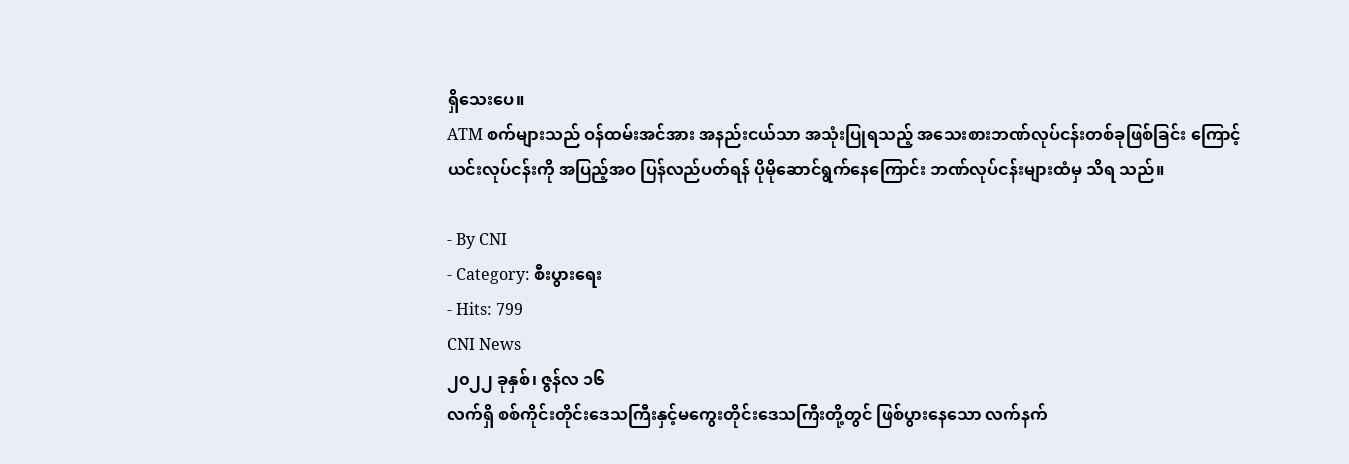ရှိသေးပေ။
ATM စက်များသည် ဝန်ထမ်းအင်အား အနည်းငယ်သာ အသုံးပြုရသည့် အသေးစားဘဏ်လုပ်ငန်းတစ်ခုဖြစ်ခြင်း ကြောင့် ယင်းလုပ်ငန်းကို အပြည့်အဝ ပြန်လည်ပတ်ရန် ပိုမိုဆောင်ရွက်နေကြောင်း ဘဏ်လုပ်ငန်းများထံမှ သိရ သည်။

- By CNI
- Category: စီးပွားရေး
- Hits: 799
CNI News
၂၀၂၂ ခုနှစ်၊ ဇွန်လ ၁၆
လက်ရှိ စစ်ကိုင်းတိုင်းဒေသကြီးနှင့်မကွေးတိုင်းဒေသကြီးတို့တွင် ဖြစ်ပွားနေသော လက်နက်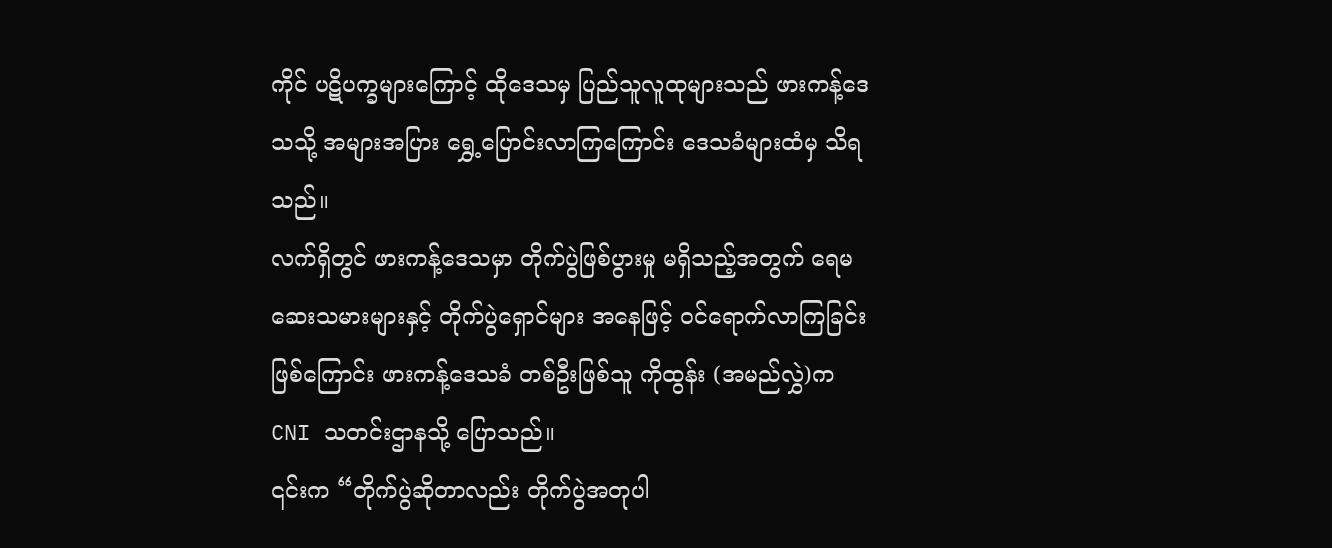ကိုင် ပဋိပက္ခများကြောင့် ထိုဒေသမှ ပြည်သူလူထုများသည် ဖားကန့်ဒေသသို့ အများအပြား ရွှေ့ပြောင်းလာကြကြောင်း ဒေသခံများထံမှ သိရသည်။
လက်ရှိတွင် ဖားကန့်ဒေသမှာ တိုက်ပွဲဖြစ်ပွားမှု မရှိသည့်အတွက် ရေမဆေးသမားများနှင့် တိုက်ပွဲရှောင်များ အနေဖြင့် ဝင်ရောက်လာကြခြင်း ဖြစ်ကြောင်း ဖားကန့်ဒေသခံ တစ်ဦးဖြစ်သူ ကိုထွန်း (အမည်လွှဲ)က CNI သတင်းဌာနသို့ ပြောသည်။
၎င်းက “တိုက်ပွဲဆိုတာလည်း တိုက်ပွဲအတုပါ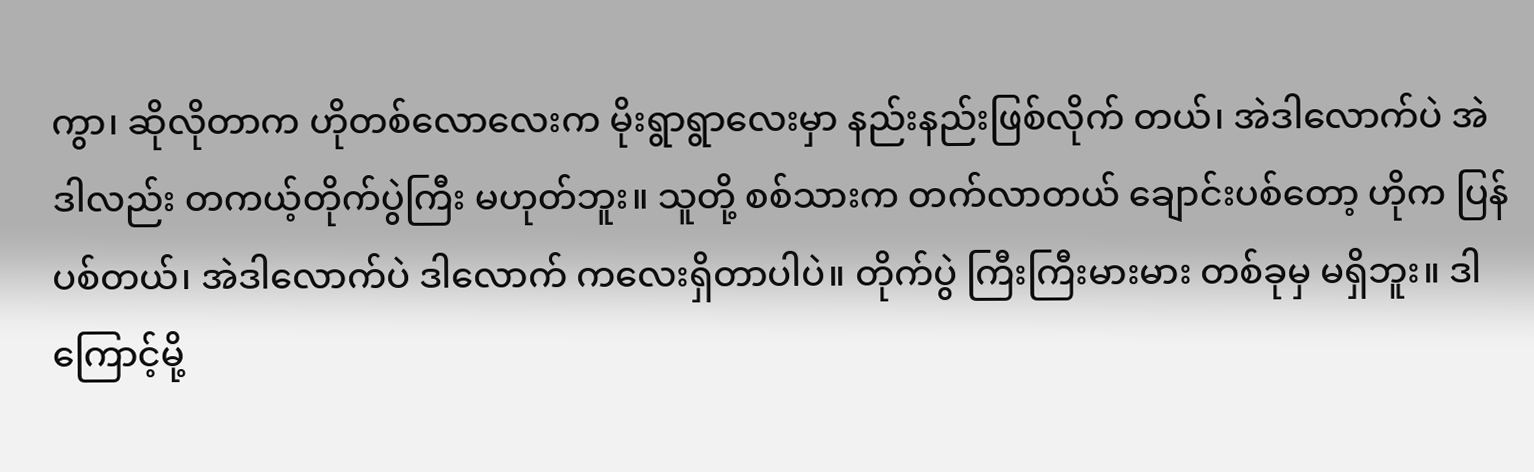ကွာ၊ ဆိုလိုတာက ဟိုတစ်လောလေးက မိုးရွာရွာလေးမှာ နည်းနည်းဖြစ်လိုက် တယ်၊ အဲဒါလောက်ပဲ အဲဒါလည်း တကယ့်တိုက်ပွဲကြီး မဟုတ်ဘူး။ သူတို့ စစ်သားက တက်လာတယ် ချောင်းပစ်တော့ ဟိုက ပြန်ပစ်တယ်၊ အဲဒါလောက်ပဲ ဒါလောက် ကလေးရှိတာပါပဲ။ တိုက်ပွဲ ကြီးကြီးမားမား တစ်ခုမှ မရှိဘူး။ ဒါကြောင့်မို့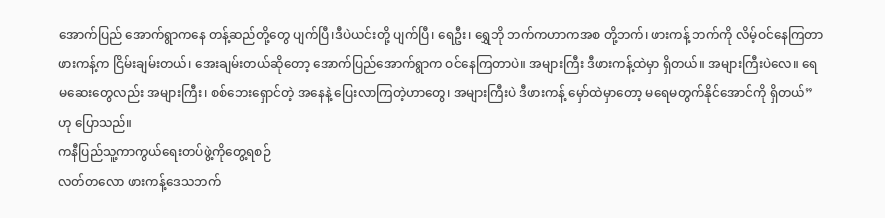အောက်ပြည် အောက်ရွာကနေ တန့်ဆည်တို့တွေ ပျက်ပြီ၊ဒီပဲယင်းတို့ ပျက်ပြီ၊ ရေဦး၊ ရွှေဘို ဘက်ကဟာကအစ တို့ဘက်၊ ဖားကန့် ဘက်ကို လိမ့်ဝင်နေကြတာ ဖားကန့်က ငြိမ်းချမ်းတယ်၊ အေးချမ်းတယ်ဆိုတော့ အောက်ပြည်အောက်ရွာက ဝင်နေကြတာပဲ။ အများကြီး ဒီဖားကန့်ထဲမှာ ရှိတယ်။ အများကြီးပဲလေ။ ရေမဆေးတွေလည်း အများကြီး၊ စစ်ဘေးရှောင်တဲ့ အနေနဲ့ ပြေးလာကြတဲ့ဟာတွေ၊ အများကြီးပဲ ဒီဖားကန့် မှော်ထဲမှာတော့ မရေမတွက်နိုင်အောင်ကို ရှိတယ်” ဟု ပြောသည်။
ကနီပြည်သူ့ကာကွယ်ရေးတပ်ဖွဲ့ကိုတွေ့ရစဉ်
လတ်တလော ဖားကန့်ဒေသဘက်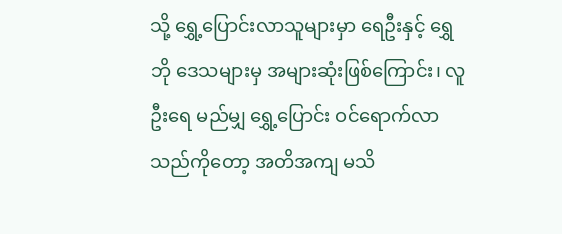သို့ ရွှေ့ပြောင်းလာသူများမှာ ရေဦးနှင့် ရွှေဘို ဒေသများမှ အများဆုံးဖြစ်ကြောင်း၊ လူဦးရေ မည်မျှ ရွှေ့ပြောင်း ဝင်ရောက်လာသည်ကိုတော့ အတိအကျ မသိ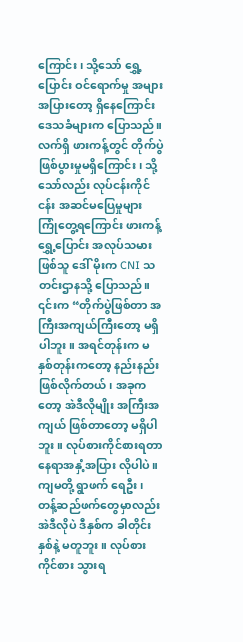ကြောင်း၊ သို့သော် ရွှေ့ပြောင်း ဝင်ရောက်မှု အများအပြားတော့ ရှိနေကြောင်း ဒေသခံများက ပြောသည်။
လက်ရှိ ဖားကန့်တွင် တိုက်ပွဲဖြစ်ပွားမှုမရှိကြောင်း၊ သို့သော်လည်း လုပ်ငန်းကိုင်ငန်း အဆင်မပြေမှုများ ကြုံတွေ့ရကြောင်း ဖားကန့်ရွှေ့ပြောင်း အလုပ်သမားဖြစ်သူ ဒေါ် မိုးက CNI သတင်းဌာနသို့ ပြောသည်။
၎င်းက “တိုက်ပွဲဖြစ်တာ အကြီးအကျယ်ကြီးတော့ မရှိပါဘူး။ အရင်တုန်းက မနှစ်တုန်းကတော့ နည်းနည်း ဖြစ်လိုက်တယ်၊ အခုကတော့ အဲဒီလိုမျိုး အကြီးအကျယ် ဖြစ်တာတော့ မရှိပါဘူး။ လုပ်စားကိုင်စားရတာ နေရာအနှံ့အပြား လိုပါပဲ။ ကျမတို့ ရွာဖက် ရေဦး၊ တန့်ဆည်ဖက်တွေမှာလည်း အဲဒီလိုပဲ ဒီနှစ်က ခါတိုင်းနှစ်နဲ့ မတူဘူး။ လုပ်စားကိုင်စား သွားရ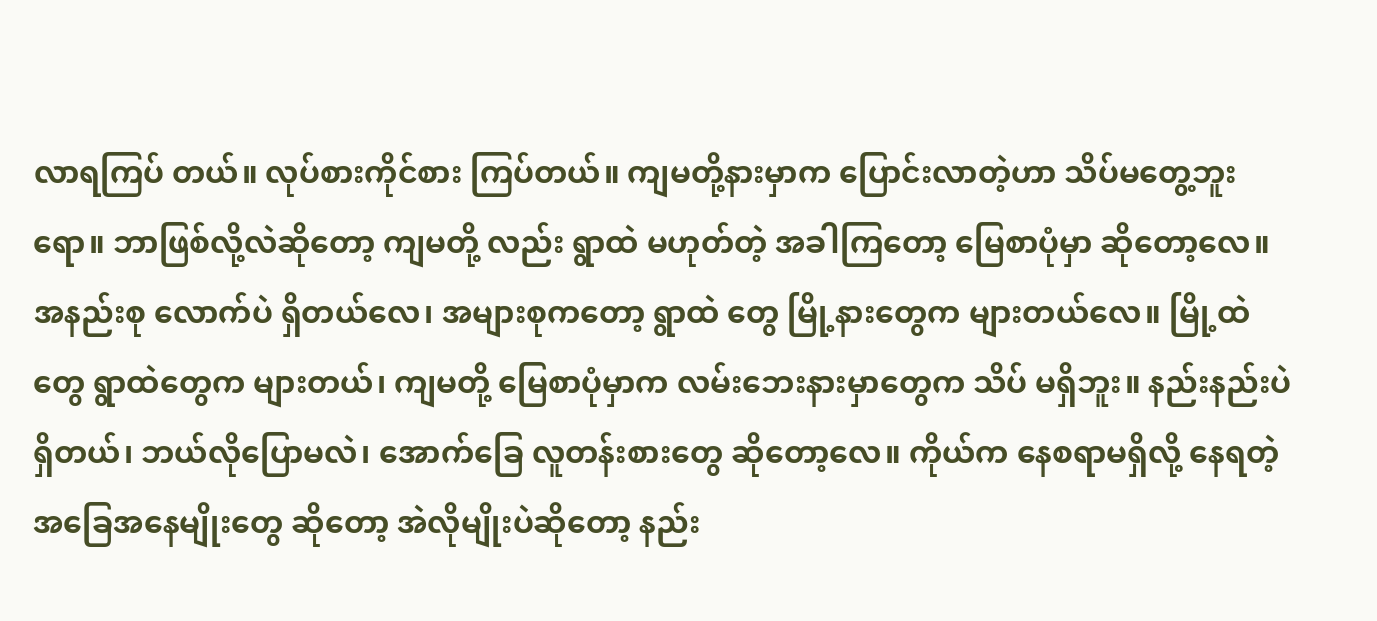လာရကြပ် တယ်။ လုပ်စားကိုင်စား ကြပ်တယ်။ ကျမတို့နားမှာက ပြောင်းလာတဲ့ဟာ သိပ်မတွေ့ဘူးရော။ ဘာဖြစ်လို့လဲဆိုတော့ ကျမတို့ လည်း ရွာထဲ မဟုတ်တဲ့ အခါကြတော့ မြေစာပုံမှာ ဆိုတော့လေ။ အနည်းစု လောက်ပဲ ရှိတယ်လေ၊ အများစုကတော့ ရွာထဲ တွေ မြို့နားတွေက များတယ်လေ။ မြို့ထဲတွေ ရွာထဲတွေက များတယ်၊ ကျမတို့ မြေစာပုံမှာက လမ်းဘေးနားမှာတွေက သိပ် မရှိဘူး။ နည်းနည်းပဲရှိတယ်၊ ဘယ်လိုပြောမလဲ၊ အောက်ခြေ လူတန်းစားတွေ ဆိုတော့လေ။ ကိုယ်က နေစရာမရှိလို့ နေရတဲ့ အခြေအနေမျိုးတွေ ဆိုတော့ အဲလိုမျိုးပဲဆိုတော့ နည်း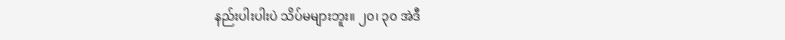နည်းပါးပါးပဲ သိပ်မများဘူး။ ၂၀၊ ၃၀ အဲဒီ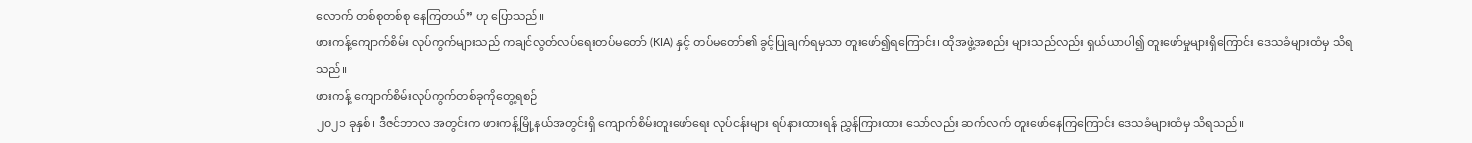လောက် တစ်စုတစ်စု နေကြတယ်” ဟု ပြောသည်။
ဖားကန့်ကျောက်စိမ်း လုပ်ကွက်များသည် ကချင်လွတ်လပ်ရေးတပ်မတော် (KIA) နှင့် တပ်မတော်၏ ခွင့်ပြုချက်ရမှသာ တူးဖော်၍ရကြောင်း၊ ထိုအဖွဲ့အစည်း များသည်လည်း ရှယ်ယာပါ၍ တူးဖော်မှုများရှိကြောင်း ဒေသခံများထံမှ သိရသည်။
ဖားကန့် ကျောက်စိမ်းလုပ်ကွက်တစ်ခုကိုတွေ့ရစဉ်
၂၀၂၁ ခုနှစ်၊ ဒီဇင်ဘာလ အတွင်းက ဖားကန့်မြို့နယ်အတွင်းရှိ ကျောက်စိမ်းတူးဖော်ရေး လုပ်ငန်းများ ရပ်နားထားရန် ညွှန်ကြားထား သော်လည်း ဆက်လက် တူးဖော်နေကြကြောင်း ဒေသခံများထံမှ သိရသည်။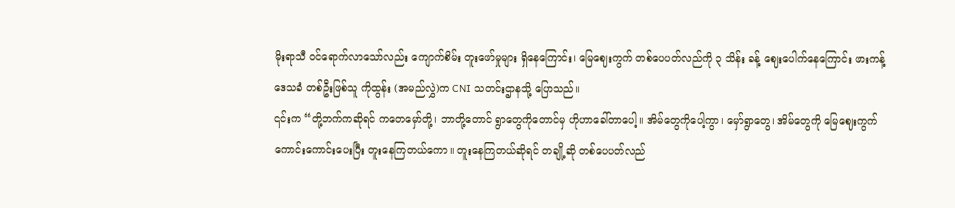မိုးရာသီ ဝင်ရောက်လာသော်လည်း ကျောက်စိမ်း တူးဖော်မှုများ ရှိနေကြောင်း၊ မြေဈေးကွက် တစ်ပေပတ်လည်ကို ၃ သိန်း ခန့် ဈေးပေါက်နေကြောင်း ဖားကန့်ဒေသခံ တစ်ဦးဖြစ်သူ ကိုထွန်း (အမည်လွှဲ)က CNI သတင်းဌာနသို့ ပြောသည်။
၎င်းက “တို့ဘက်ကဆိုရင် ကတေမှော်တို့၊ ဘာတို့တောင် ရွာတွေကိုတောင်မှ ဟိုဟာခေါ်တာပေါ့။ အိမ်တွေကိုပေါ့ကွာ၊ မှော်ရွာတွေ၊ အိမ်တွေကို မြေဈေးကွက် ကောင်းကောင်းပေးပြီး တူးနေကြတယ်ကော။ တူးနေကြတယ်ဆိုရင် တချို့ဆို တစ်ပေပတ်လည်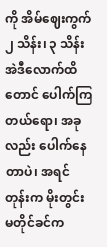ကို အိမ်ဈေးကွက် ၂ သိန်း၊ ၃ သိန်း အဲဒီလောက်ထိတောင် ပေါက်ကြတယ်ရော၊ အခုလည်း ပေါက်နေ တာပဲ၊ အရင်တုန်းက မိုးတွင်း မတိုင်ခင်က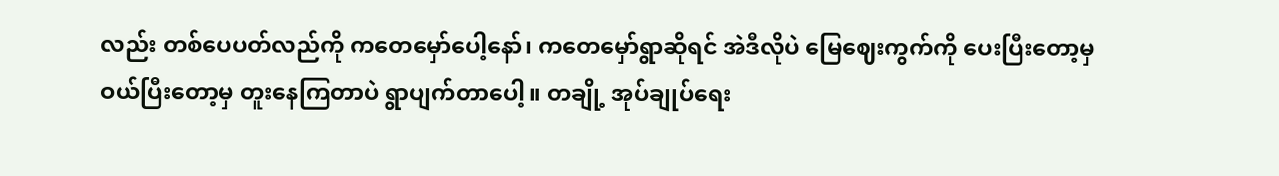လည်း တစ်ပေပတ်လည်ကို ကတေမှော်ပေါ့နော်၊ ကတေမှော်ရွာဆိုရင် အဲဒီလိုပဲ မြေဈေးကွက်ကို ပေးပြီးတော့မှ ဝယ်ပြီးတော့မှ တူးနေကြတာပဲ ရွာပျက်တာပေါ့။ တချို့ အုပ်ချုပ်ရေး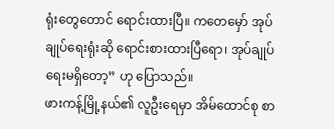ရုံးတွေတောင် ရောင်းထားပြီ။ ကတေမှော် အုပ်ချုပ်ရေးရုံးဆို ရောင်းစားထားပြီရော၊ အုပ်ချုပ်ရေးမရှိတော့” ဟု ပြောသည်။
ဖားကန့်မြို့နယ်၏ လူဦးရေမှာ အိမ်ထောင်စု စာ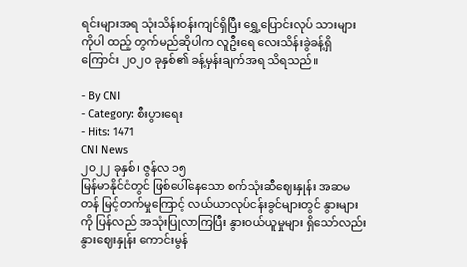ရင်းများအရ သုံးသိန်းဝန်းကျင်ရှိပြီး ရွှေ့ပြောင်းလုပ် သားများကိုပါ ထည့် တွက်မည်ဆိုပါက လူဦးရေ လေးသိန်းခွဲခန့်ရှိကြောင်း ၂၀၂၀ ခုနှစ်၏ ခန့်မှန်းချက်အရ သိရသည်။

- By CNI
- Category: စီးပွားရေး
- Hits: 1471
CNI News
၂၀၂၂ ခုနှစ်၊ ဇွန်လ ၁၅
မြန်မာနိုင်ငံတွင် ဖြစ်ပေါ်နေသော စက်သုံးဆီဈေးနှုန်း အဆမတန် မြင့်တက်မှုကြောင့် လယ်ယာလုပ်ငန်းခွင်များတွင် နွားများကို ပြန်လည် အသုံးပြုလာကြပြီး နွားဝယ်ယူမှုများ ရှိသော်လည်း နွားဈေးနှုန်း ကောင်းမွန်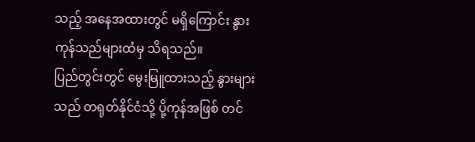သည့် အနေအထားတွင် မရှိကြောင်း နွားကုန်သည်များထံမှ သိရသည်။
ပြည်တွင်းတွင် မွေးမြူထားသည့် နွားများသည် တရုတ်နိုင်ငံသို့ ပို့ကုန်အဖြစ် တင်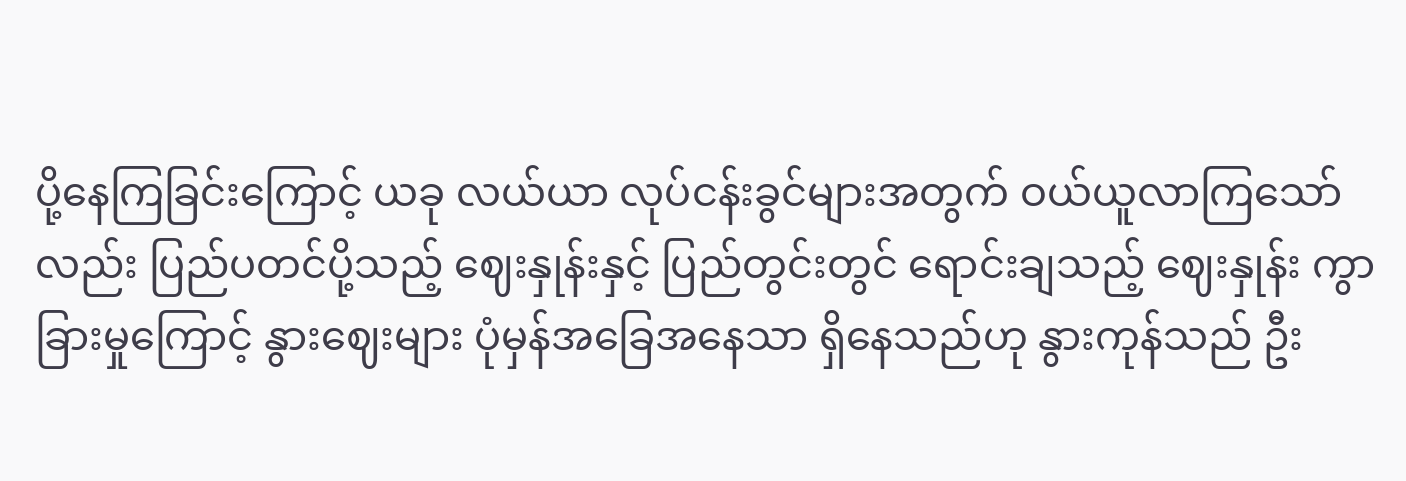ပို့နေကြခြင်းကြောင့် ယခု လယ်ယာ လုပ်ငန်းခွင်များအတွက် ဝယ်ယူလာကြသော်လည်း ပြည်ပတင်ပို့သည့် ဈေးနှုန်းနှင့် ပြည်တွင်းတွင် ရောင်းချသည့် ဈေးနှုန်း ကွာခြားမှုကြောင့် နွားဈေးများ ပုံမှန်အခြေအနေသာ ရှိနေသည်ဟု နွားကုန်သည် ဦး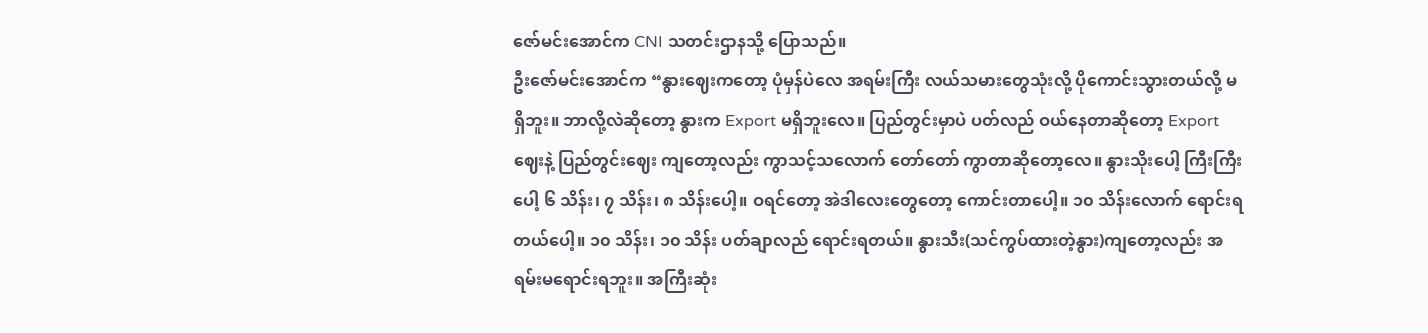ဇော်မင်းအောင်က CNI သတင်းဌာနသို့ ပြောသည်။
ဦးဇော်မင်းအောင်က “နွားဈေးကတော့ ပုံမှန်ပဲလေ အရမ်းကြီး လယ်သမားတွေသုံးလို့ ပိုကောင်းသွားတယ်လို့ မရှိဘူး။ ဘာလို့လဲဆိုတော့ နွားက Export မရှိဘူးလေ။ ပြည်တွင်းမှာပဲ ပတ်လည် ဝယ်နေတာဆိုတော့ Export ဈေးနဲ့ ပြည်တွင်းဈေး ကျတော့လည်း ကွာသင့်သလောက် တော်တော် ကွာတာဆိုတော့လေ။ နွားသိုးပေါ့ ကြီးကြီးပေါ့ ၆ သိန်း၊ ၇ သိန်း၊ ၈ သိန်းပေါ့။ ဝရင်တော့ အဲဒါလေးတွေတော့ ကောင်းတာပေါ့။ ၁၀ သိန်းလောက် ရောင်းရတယ်ပေါ့။ ၁၀ သိန်း၊ ၁၀ သိန်း ပတ်ချာလည် ရောင်းရတယ်။ နွားသီး(သင်ကွပ်ထားတဲ့နွား)ကျတော့လည်း အရမ်းမရောင်းရဘူး။ အကြီးဆုံး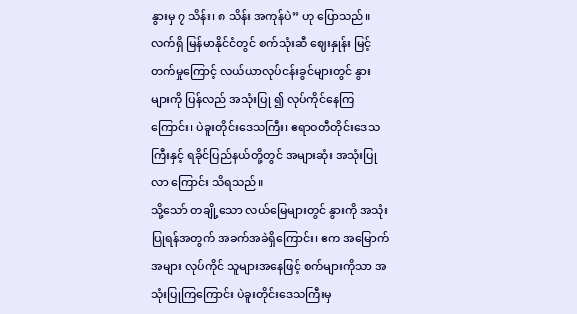နွားမှ ၇ သိန်း၊ ၈ သိန်း အကုန်ပဲ” ဟု ပြောသည်။
လက်ရှိ မြန်မာနိုင်ငံတွင် စက်သုံးဆီ ဈေးနှုန်း မြင့်တက်မှုကြောင့် လယ်ယာလုပ်ငန်းခွင်များတွင် နွားများကို ပြန်လည် အသုံးပြု ၍ လုပ်ကိုင်နေကြကြောင်း၊ ပဲခူးတိုင်းဒေသကြီး၊ ဧရာဝတီတိုင်းဒေသကြီးနှင့် ရခိုင်ပြည်နယ်တို့တွင် အများဆုံး အသုံးပြုလာ ကြောင်း သိရသည်။
သို့သော် တချို့သော လယ်မြေများတွင် နွားကို အသုံးပြုရန်အတွက် အခက်အခဲရှိကြောင်း၊ ဧက အမြောက်အများ လုပ်ကိုင် သူများအနေဖြင့် စက်များကိုသာ အသုံးပြုကြကြောင်း ပဲခူးတိုင်းဒေသကြီးမှ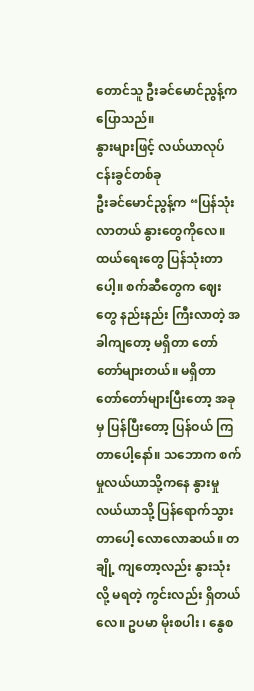တောင်သူ ဦးခင်မောင်ညွန့်က ပြောသည်။
နွားများဖြင့် လယ်ယာလုပ်ငန်းခွင်တစ်ခု
ဦးခင်မောင်ညွန့်က “ပြန်သုံးလာတယ် နွားတွေကိုလေ။ ထယ်ရေးတွေ ပြန်သုံးတာပေါ့။ စက်ဆီတွေက ဈေးတွေ နည်းနည်း ကြီးလာတဲ့ အခါကျတော့ မရှိတာ တော်တော်များတယ်။ မရှိတာ တော်တော်များပြီးတော့ အခုမှ ပြန်ပြီးတော့ ပြန်ဝယ် ကြတာပေါ့နော်။ သဘောက စက်မှုလယ်ယာသို့ကနေ နွားမှုလယ်ယာသို့ ပြန်ရောက်သွားတာပေါ့ လောလောဆယ်။ တချို့ ကျတော့လည်း နွားသုံးလို့ မရတဲ့ ကွင်းလည်း ရှိတယ်လေ။ ဥပမာ မိုးစပါး ၊ နွေစ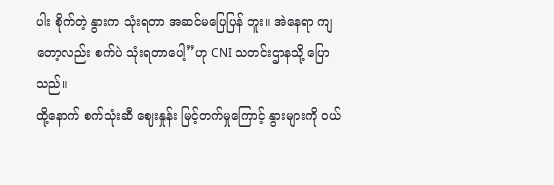ပါး စိုက်တဲ့ နွားက သုံးရတာ အဆင်မပြေပြန် ဘူး။ အဲနေရာ ကျတော့လည်း စက်ပဲ သုံးရတာပေါ့”ဟု CNI သတင်းဌာနသို့ ပြောသည်။
ထို့နောက် စက်သုံးဆီ ဈေးနှုန်း မြင့်တက်မှုကြောင့် နွားများကို ဝယ်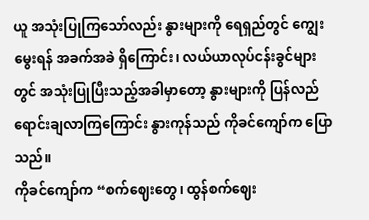ယူ အသုံးပြုကြသော်လည်း နွားများကို ရေရှည်တွင် ကျွေးမွေးရန် အခက်အခဲ ရှိကြောင်း၊ လယ်ယာလုပ်ငန်းခွင်များတွင် အသုံးပြုပြီးသည့်အခါမှာတော့ နွားများကို ပြန်လည် ရောင်းချလာကြကြောင်း နွားကုန်သည် ကိုခင်ကျော်က ပြောသည်။
ကိုခင်ကျော်က “စက်ဈေးတွေ၊ ထွန်စက်ဈေး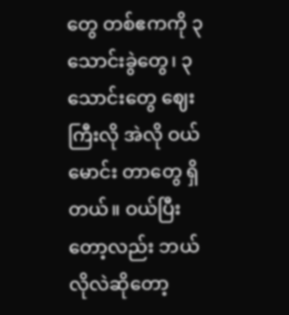တွေ တစ်ဧကကို ၃ သောင်းခွဲတွေ၊ ၃ သောင်းတွေ ဈေးကြီးလို အဲလို ဝယ်မောင်း တာတွေ ရှိတယ်။ ဝယ်ပြီးတော့လည်း ဘယ်လိုလဲဆိုတော့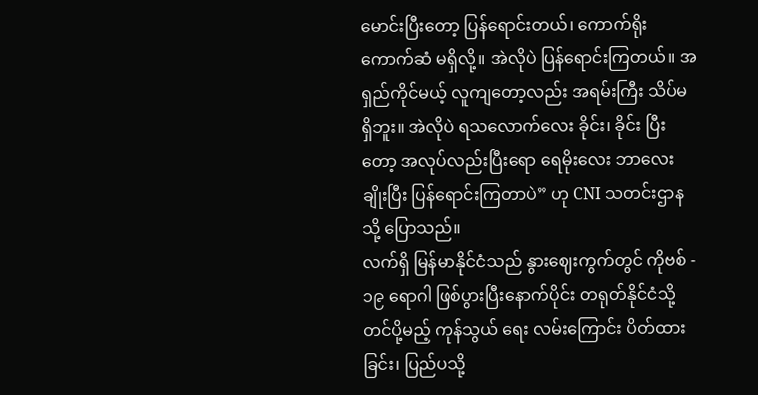မောင်းပြီးတော့ ပြန်ရောင်းတယ်၊ ကောက်ရိုးကောက်ဆံ မရှိလို့။ အဲလိုပဲ ပြန်ရောင်းကြတယ်။ အရှည်ကိုင်မယ့် လူကျတော့လည်း အရမ်းကြီး သိပ်မရှိဘူး။ အဲလိုပဲ ရသလောက်လေး ခိုင်း၊ ခိုင်း ပြီးတော့ အလုပ်လည်းပြီးရော ရေမိုးလေး ဘာလေးချိုးပြီး ပြန်ရောင်းကြတာပဲ” ဟု CNI သတင်းဌာနသို့ ပြောသည်။
လက်ရှိ မြန်မာနိုင်ငံသည် နွားဈေးကွက်တွင် ကိုဗစ် - ၁၉ ရောဂါ ဖြစ်ပွားပြီးနောက်ပိုင်း တရုတ်နိုင်ငံသို့ တင်ပို့မည့် ကုန်သွယ် ရေး လမ်းကြောင်း ပိတ်ထားခြင်း၊ ပြည်ပသို့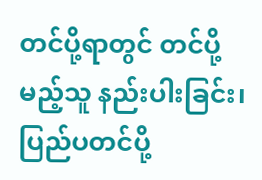တင်ပို့ရာတွင် တင်ပို့မည့်သူ နည်းပါးခြင်း၊ ပြည်ပတင်ပို့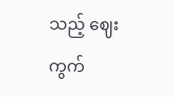သည့် ဈေးကွက်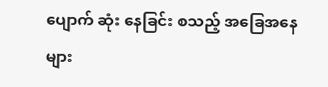ပျောက် ဆုံး နေခြင်း စသည့် အခြေအနေများ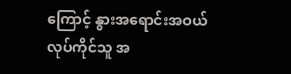ကြောင့် နွားအရောင်းအဝယ် လုပ်ကိုင်သူ အ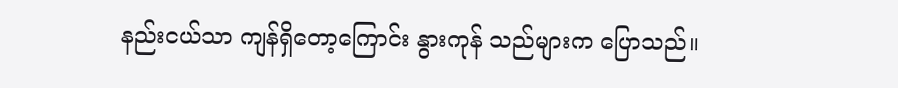နည်းငယ်သာ ကျန်ရှိတော့ကြောင်း နွားကုန် သည်များက ပြောသည်။